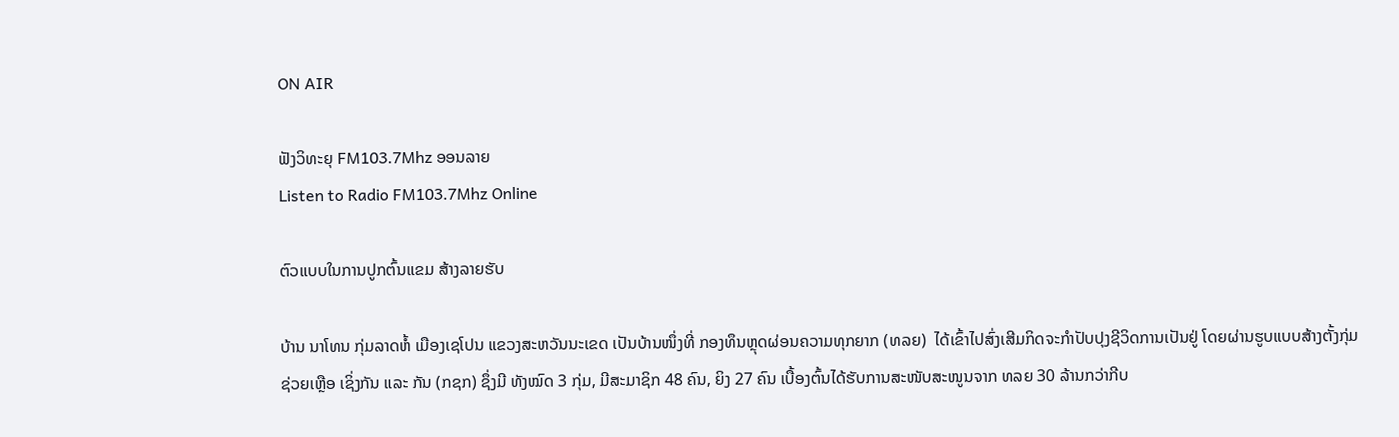ON AIR

ຟັງວິທະຍຸ FM103.7Mhz ອອນລາຍ
Listen to Radio FM103.7Mhz Online

ຕົວແບບໃນການປູກຕົ້ນແຂມ ສ້າງລາຍຮັບ

ບ້ານ ນາໂທນ ກຸ່ມລາດຫໍ້ ເມືອງເຊໂປນ ແຂວງສະຫວັນນະເຂດ ເປັນບ້ານໜຶ່ງທີ່ ກອງທຶນຫຼຸດຜ່ອນຄວາມທຸກຍາກ (ທລຍ)  ໄດ້ເຂົ້າໄປສົ່ງເສີມກິດຈະກໍາປັບປຸງຊີວິດການເປັນຢູ່ ໂດຍຜ່ານຮູບແບບສ້າງຕັ້ງກຸ່ມຊ່ວຍເຫຼືອ ເຊິ່ງກັນ ແລະ ກັນ (ກຊກ) ຊຶ່ງມີ ທັງໝົດ 3 ກຸ່ມ, ມີສະມາຊິກ 48 ຄົນ, ຍິງ 27 ຄົນ ເບື້ອງຕົ້ນໄດ້ຮັບການສະໜັບສະໜູນຈາກ ທລຍ 30 ລ້ານກວ່າກີບ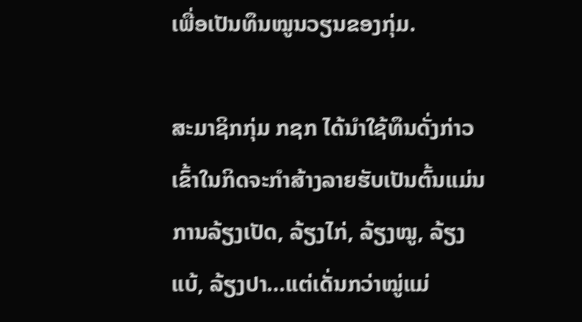ເພື່ອເປັນທຶນໝູນວຽນຂອງກຸ່ມ.

ສະມາຊິກກຸ່ມ ກຊກ ໄດ້ນໍາໃຊ້ທຶນດັ່ງກ່າວ ເຂົ້າໃນກິດຈະກໍາສ້າງລາຍຮັບເປັນຕົ້ນແມ່ນການລ້ຽງເປັດ, ລ້ຽງໄກ່, ລ້ຽງໝູ, ລ້ຽງແບ້, ລ້ຽງປາ…ແຕ່ເດັ່ນກວ່າໝູ່ແມ່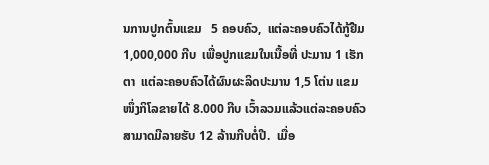ນການປູກຕົ້ນແຂມ   5 ຄອບຄົວ,  ແຕ່ລະຄອບຄົວໄດ້ກູ້ຢືມ 1,000,000 ກີບ  ເພື່ອປູກແຂມໃນເນື້ອທີ່ ປະມານ 1 ເຮັກຕາ  ແຕ່ລະຄອບຄົວໄດ້ຜົນຜະລິດປະມານ 1,5 ໂຕ່ນ ແຂມໜຶ່ງກິໂລຂາຍໄດ້ 8.000 ກີບ ເວົ້າລວມແລ້ວແຕ່ລະຄອບຄົວ ສາມາດມີລາຍຮັບ 12 ລ້ານກີບຕໍ່ປີ.  ເມື່ອ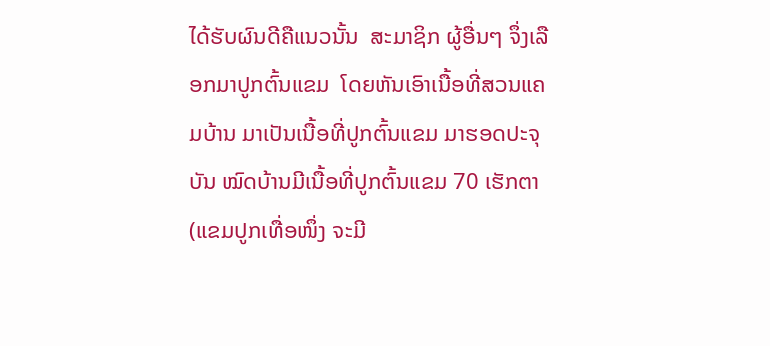ໄດ້ຮັບຜົນດີຄືແນວນັ້ນ  ສະມາຊິກ ຜູ້ອື່ນໆ ຈຶ່ງເລືອກມາປູກຕົ້ນແຂມ  ໂດຍຫັນເອົາເນື້ອທີ່ສວນແຄມບ້ານ ມາເປັນເນື້ອທີ່ປູກຕົ້ນແຂມ ມາຮອດປະຈຸບັນ ໝົດບ້ານມີເນື້ອທີ່ປູກຕົ້ນແຂມ 70 ເຮັກຕາ (ແຂມປູກເທື່ອໜຶ່ງ ຈະມີ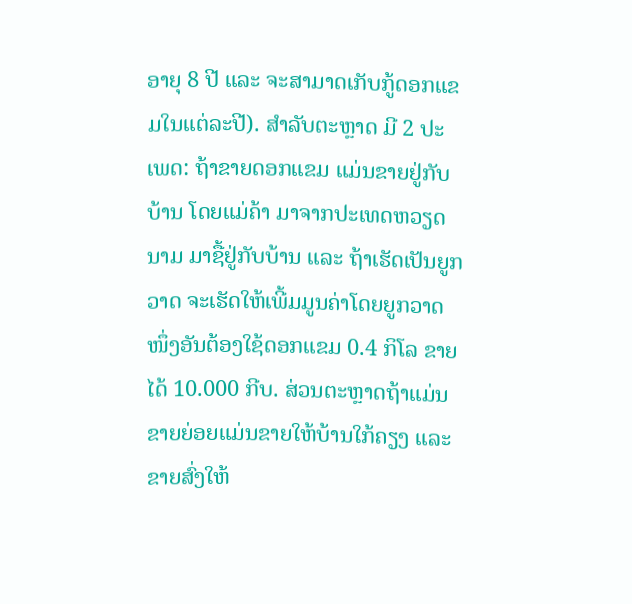ອາຍຸ 8 ປີ ແລະ ຈະສາມາດເກັບກູ້ດອກແຂມໃນແຕ່ລະປີ). ສໍາລັບຕະຫຼາດ ມີ 2 ປະເພດ: ຖ້າຂາຍດອກແຂມ ແມ່ນຂາຍຢູ່ກັບບ້ານ ໂດຍແມ່ຄ້າ ມາຈາກປະເທດຫວຽດນາມ ມາຊື້ຢູ່ກັບບ້ານ ແລະ ຖ້າເຮັດເປັນຍູກວາດ ຈະເຮັດໃຫ້ເພີ້ມມູນຄ່າໂດຍຍູກວາດໜຶ່ງອັນຕ້ອງໃຊ້ດອກແຂມ 0.4 ກິໂລ ຂາຍໄດ້ 10.000 ກີບ. ສ່ວນຕະຫຼາດຖ້າແມ່ນຂາຍຍ່ອຍແມ່ນຂາຍໃຫ້ບ້ານໃກ້ຄຽງ ແລະ ຂາຍສົ່ງໃຫ້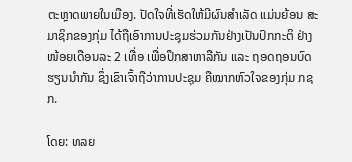ຕະຫຼາດພາຍໃນເມືອງ. ປັດໃຈທີ່ເຮັດໃຫ້ມີຜົນສໍາເລັດ ແມ່ນຍ້ອນ ສະມາຊິກຂອງກຸ່ມ ໄດ້ຖືເອົາການປະຊຸມຮ່ວມກັນຢ່າງເປັນປົກກະຕິ ຢ່າງໜ້ອຍເດືອນລະ 2 ເທື່ອ ເພື່ອປຶກສາຫາລືກັນ ແລະ ຖອດຖອນບົດຮຽນນໍາກັນ ຊຶ່ງເຂົາເຈົ້າຖືວ່າການປະຊຸມ ຄືໝາກຫົວໃຈຂອງກຸ່ມ ກຊກ.

ໂດຍ: ທລຍ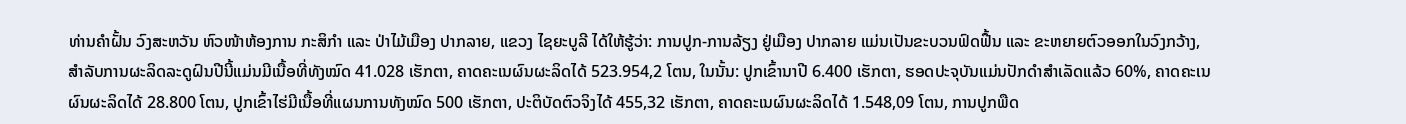ທ່ານຄໍາຝັ້ນ ວົງສະຫວັນ ຫົວໜ້າຫ້ອງການ ກະສິກໍາ ແລະ ປ່າໄມ້ເມືອງ ປາກລາຍ, ແຂວງ ໄຊຍະບູລີ ໄດ້ໃຫ້ຮູ້ວ່າ: ການປູກ-ການລ້ຽງ ຢູ່ເມືອງ ປາກລາຍ ແມ່ນເປັນຂະບວນຟົດຟື້ນ ແລະ ຂະຫຍາຍຕົວອອກໃນວົງກວ້າງ, ສໍາລັບການຜະລິດລະດູຝົນປີນີ້ແມ່ນມີເນື້ອທີ່ທັງໝົດ 41.028 ເຮັກຕາ, ຄາດຄະເນຜົນຜະລິດໄດ້ 523.954,2 ໂຕນ, ໃນນັ້ນ: ປູກເຂົ້ານາປີ 6.400 ເຮັກຕາ, ຮອດປະຈຸບັນແມ່ນປັກດໍາສໍາເລັດແລ້ວ 60%, ຄາດຄະເນຜົນຜະລິດໄດ້ 28.800 ໂຕນ, ປູກເຂົ້າໄຮ່ມີເນື້ອທີ່ແຜນການທັງໝົດ 500 ເຮັກຕາ, ປະຕິບັດຕົວຈິງໄດ້ 455,32 ເຮັກຕາ, ຄາດຄະເນຜົນຜະລິດໄດ້ 1.548,09 ໂຕນ, ການປູກພືດ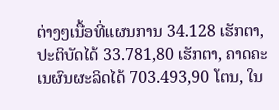ຕ່າງໆເນື້ອທີ່ແຜນການ 34.128 ເຮັກຕາ, ປະຕິບັດໄດ້ 33.781,80 ເຮັກຕາ, ຄາດຄະເນຜົນຜະລິດໄດ້ 703.493,90 ໂຕນ, ໃນ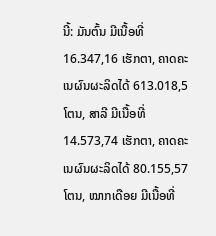ນີ້: ມັນຕົ້ນ ມີເນື້ອທີ່ 16.347,16 ເຮັກຕາ, ຄາດຄະເນຜົນຜະລິດໄດ້ 613.018,5 ໂຕນ, ສາລີ ມີເນື້ອທີ່ 14.573,74 ເຮັກຕາ, ຄາດຄະເນຜົນຜະລິດໄດ້ 80.155,57 ໂຕນ, ໝາກເດືອຍ ມີເນື້ອທີ່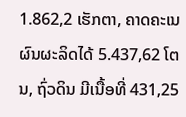1.862,2 ເຮັກຕາ, ຄາດຄະເນຜົນຜະລິດໄດ້ 5.437,62 ໂຕນ, ຖົ່ວດິນ ມີເນື້ອທີ່ 431,25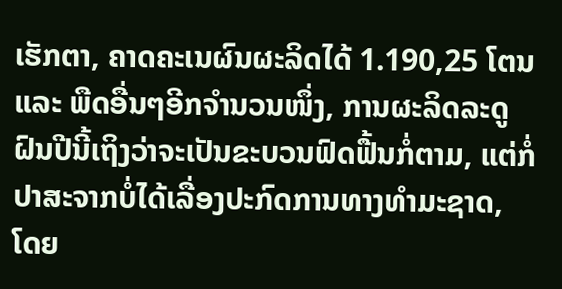ເຮັກຕາ, ຄາດຄະເນຜົນຜະລິດໄດ້ 1.190,25 ໂຕນ ແລະ ພືດອື່ນໆອີກຈໍານວນໜຶ່ງ, ການຜະລິດລະດູຝົນປີນີ້ເຖິງວ່າຈະເປັນຂະບວນຟົດຟື້ນກໍ່ຕາມ, ແຕ່ກໍ່ປາສະຈາກບໍ່ໄດ້ເລື່ອງປະກົດການທາງທໍາມະຊາດ, ໂດຍ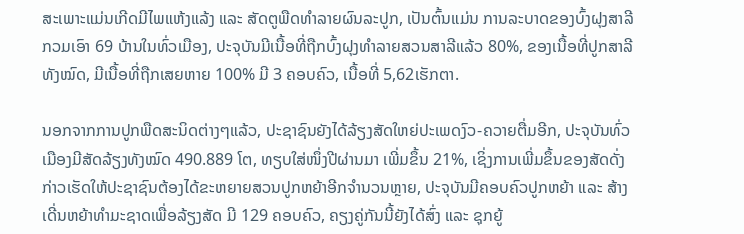ສະເພາະແມ່ນເກີດມີໄພແຫ້ງແລ້ງ ແລະ ສັດຕູພືດທໍາລາຍຜົນລະປູກ, ເປັນຕົ້ນແມ່ນ ການລະບາດຂອງບົ້ງຝຸງສາລີ ກວມເອົາ 69 ບ້ານໃນທົ່ວເມືອງ, ປະຈຸບັນມີເນື້ອທີ່ຖືກບົ້ງຝຸງທໍາລາຍສວນສາລີແລ້ວ 80%, ຂອງເນື້ອທີ່ປູກສາລີທັງໝົດ, ມີເນື້ອທີ່ຖືກເສຍຫາຍ 100% ມີ 3 ຄອບຄົວ, ເນື້ອທີ່ 5,62ເຮັກຕາ.

ນອກຈາກການປູກພືດສະນິດຕ່າງໆແລ້ວ, ປະຊາຊົນຍັງໄດ້ລ້ຽງສັດໃຫຍ່ປະເພດງົວ-ຄວາຍຕື່ມອີກ, ປະຈຸບັນທົ່ວເມືອງມີສັດລ້ຽງທັງໝົດ 490.889 ໂຕ, ທຽບໃສ່ໜຶ່ງປີຜ່ານມາ ເພີ່ມຂຶ້ນ 21%, ເຊິ່ງການເພີ່ມຂຶ້ນຂອງສັດດັ່ງກ່າວເຮັດໃຫ້ປະຊາຊົນຕ້ອງໄດ້ຂະຫຍາຍສວນປູກຫຍ້າອີກຈໍານວນຫຼາຍ, ປະຈຸບັນມີຄອບຄົວປູກຫຍ້າ ແລະ ສ້າງເດີ່ນຫຍ້າທໍາມະຊາດເພື່ອລ້ຽງສັດ ມີ 129 ຄອບຄົວ, ຄຽງຄູ່ກັນນີ້ຍັງໄດ້ສົ່ງ ແລະ ຊຸກຍູ້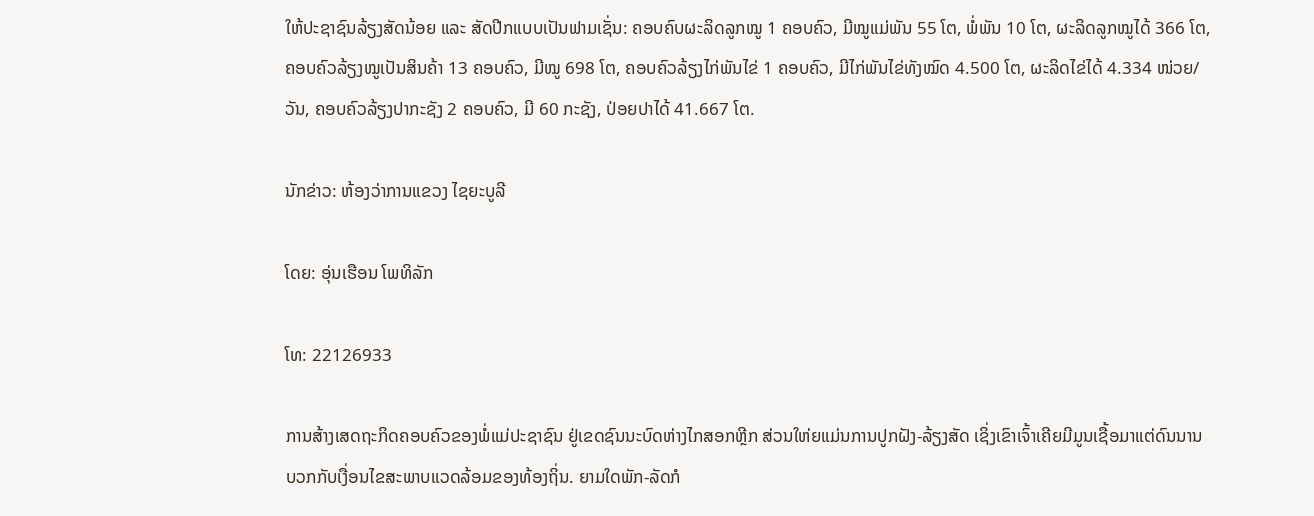ໃຫ້ປະຊາຊົນລ້ຽງສັດນ້ອຍ ແລະ ສັດປີກແບບເປັນຟາມເຊັ່ນ: ຄອບຄົບຜະລິດລູກໝູ 1 ຄອບຄົວ, ມີໝູແມ່ພັນ 55 ໂຕ, ພໍ່ພັນ 10 ໂຕ, ຜະລິດລູກໝູໄດ້ 366 ໂຕ, ຄອບຄົວລ້ຽງໝູເປັນສິນຄ້າ 13 ຄອບຄົວ, ມີໝູ 698 ໂຕ, ຄອບຄົວລ້ຽງໄກ່ພັນໄຂ່ 1 ຄອບຄົວ, ມີໄກ່ພັນໄຂ່ທັງໝົດ 4.500 ໂຕ, ຜະລິດໄຂ່ໄດ້ 4.334 ໜ່ວຍ/ວັນ, ຄອບຄົວລ້ຽງປາກະຊັງ 2 ຄອບຄົວ, ມີ 60 ກະຊັງ, ປ່ອຍປາໄດ້ 41.667 ໂຕ.

ນັກຂ່າວ: ຫ້ອງວ່າການແຂວງ ໄຊຍະບູລີ

ໂດຍ: ອຸ່ນເຮືອນ ໂພທິລັກ

ໂທ: 22126933

ການສ້າງເສດຖະກິດຄອບຄົວຂອງພໍ່ແມ່ປະຊາຊົນ ຢູ່ເຂດຊົນນະບົດຫ່າງໄກສອກຫຼີກ ສ່ວນໃຫ່ຍແມ່ນການປູກຝັງ-ລ້ຽງສັດ ເຊິ່ງເຂົາເຈົ້າເຄີຍມີມູນເຊື້ອມາແຕ່ດົນນານ ບວກກັບເງື່ອນໄຂສະພາບແວດລ້ອມຂອງທ້ອງຖິ່ນ. ຍາມໃດພັກ-ລັດກໍ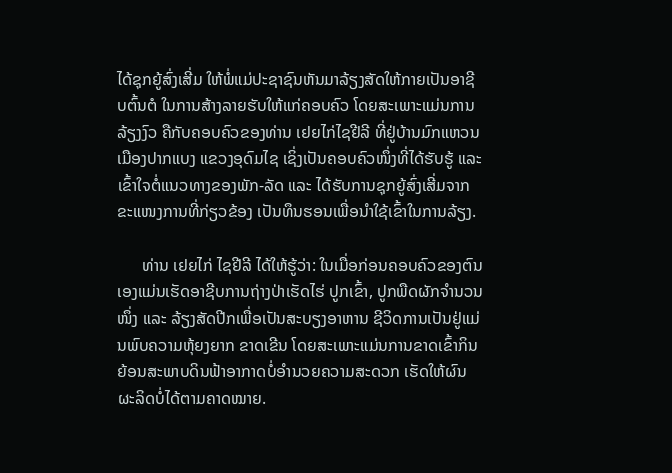ໄດ້ຊຸກຍູ້ສົ່ງເສີ່ມ ໃຫ້ພໍ່ແມ່ປະຊາຊົນຫັນມາລ້ຽງສັດໃຫ້ກາຍເປັນອາຊີບຕົ້ນຕໍ ໃນການສ້າງລາຍຮັບໃຫ້ແກ່ຄອບຄົວ ໂດຍສະເພາະແມ່ນການລ້ຽງງົວ ຄືກັບຄອບຄົວຂອງທ່ານ ເຢຍໄກ່ໄຊຢີລີ ທີ່ຢູ່ບ້ານມົກແຫວນ ເມືອງປາກແບງ ແຂວງອຸດົມໄຊ ເຊິ່ງເປັນຄອບຄົວໜຶ່ງທີ່ໄດ້ຮັບຮູ້ ແລະ ເຂົ້າໃຈຕໍ່ແນວທາງຂອງພັກ-ລັດ ແລະ ໄດ້ຮັບການຊຸກຍູ້ສົ່ງເສີ່ມຈາກຂະແໜງການທີ່ກ່ຽວຂ້ອງ ເປັນທຶນຮອນເພື່ອນຳໃຊ້ເຂົ້າໃນການລ້ຽງ.

      ທ່ານ ເຢຍໄກ່ ໄຊຢີລີ ໄດ້ໃຫ້ຮູ້ວ່າ: ໃນເມື່ອກ່ອນຄອບຄົວຂອງຕົນເອງແມ່ນເຮັດອາຊີບການຖ່າງປ່າເຮັດໄຮ່ ປູກເຂົ້າ, ປູກພືດຜັກຈຳນວນໜຶ່ງ ແລະ ລ້ຽງສັດປີກເພື່ອເປັນສະບຽງອາຫານ ຊີວິດການເປັນຢູ່ແມ່ນພົບຄວາມຫຸ້ຍງຍາກ ຂາດເຂີນ ໂດຍສະເພາະແມ່ນການຂາດເຂົ້າກິນ ຍ້ອນສະພາບດິນຟ້າອາກາດບໍ່ອຳນວຍຄວາມສະດວກ ເຮັດໃຫ້ຜົນຜະລິດບໍ່ໄດ້ຕາມຄາດໝາຍ.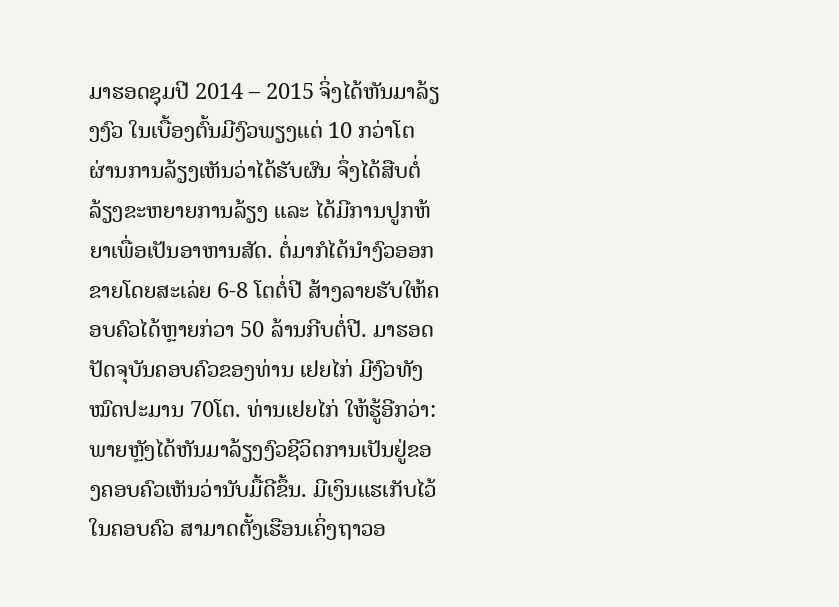ມາຮອດຊຸມປີ 2014 – 2015 ຈິ່ງໄດ້ຫັນມາລ້ຽງງົວ ໃນເບື້ອງຕົ້ນມີງົວພຽງແຕ່ 10 ກວ່າໂຕ ຜ່ານການລ້ຽງເຫັນວ່າໄດ້ຮັບຜົນ ຈຶ່ງໄດ້ສືບຕໍ່ລ້ຽງຂະຫຍາຍການລ້ຽງ ແລະ ໄດ້ມີການປູກຫ້ຍາເພື່ອເປັນອາຫານສັດ. ຕໍ່ມາກໍໄດ້ນຳງົວອອກຂາຍໂດຍສະເລ່ຍ 6-8 ໂຕຕໍ່ປີ ສ້າງລາຍຮັບໃຫ້ຄອບຄົວໄດ້ຫຼາຍກ່ວາ 50 ລ້ານກີບຕໍ່ປີ. ມາຮອດປັດຈຸບັນຄອບຄົວຂອງທ່ານ ເຢຍໄກ່ ມີງົວທັງໝົດປະມານ 70ໂຕ. ທ່ານເຢຍໄກ່ ໃຫ້ຮູ້ອີກວ່າ: ພາຍຫຼັງໄດ້ຫັນມາລ້ຽງງົວຊີວິດການເປັນຢູ່ຂອງຄອບຄົວເຫັນວ່ານັບມື້ດີຂຶ້ນ. ມີເງິນແຮເກັບໄວ້ໃນຄອບຄົວ ສາມາດຕັ້ງເຮືອນເຄິ່ງຖາວອ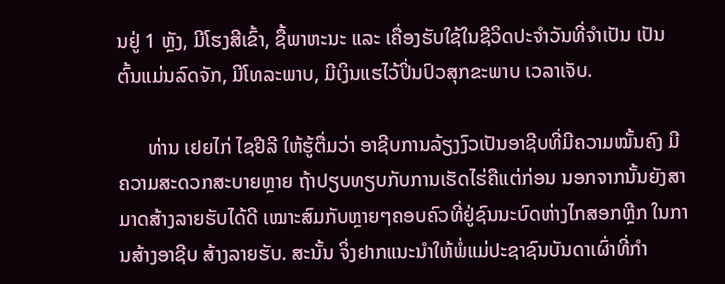ນຢູ່ 1 ຫຼັງ, ມີໂຮງສີເຂົ້າ, ຊື້ພາຫະນະ ແລະ ເຄື່ອງຮັບໃຊ້ໃນຊີວິດປະຈຳວັນທີ່ຈຳເປັນ ເປັນຕົ້ນແມ່ນລົດຈັກ, ມີໂທລະພາບ, ມີເງິນແຮໄວ້ປິ່ນປົວສຸກຂະພາບ ເວລາເຈັບ.

      ທ່ານ ເຢຍໄກ່ ໄຊຢີລີ ໃຫ້ຮູ້ຕື່ມວ່າ ອາຊີບການລ້ຽງງົວເປັນອາຊີບທີ່ມີຄວາມໝັ້ນຄົງ ມີຄວາມສະດວກສະບາຍຫຼາຍ ຖ້າປຽບທຽບກັບການເຮັດໄຮ່ຄືແຕ່ກ່ອນ ນອກຈາກນັ້ນຍັງສາມາດສ້າງລາຍຮັບໄດ້ດີ ເໝາະສົມກັບຫຼາຍໆຄອບຄົວທີ່ຢູ່ຊົນນະບົດຫ່າງໄກສອກຫຼີກ ໃນການສ້າງອາຊີບ ສ້າງລາຍຮັບ. ສະນັ້ນ ຈິ່ງຢາກແນະນຳໃຫ້ພໍ່ແມ່ປະຊາຊົນບັນດາເຜົ່າທີ່ກຳ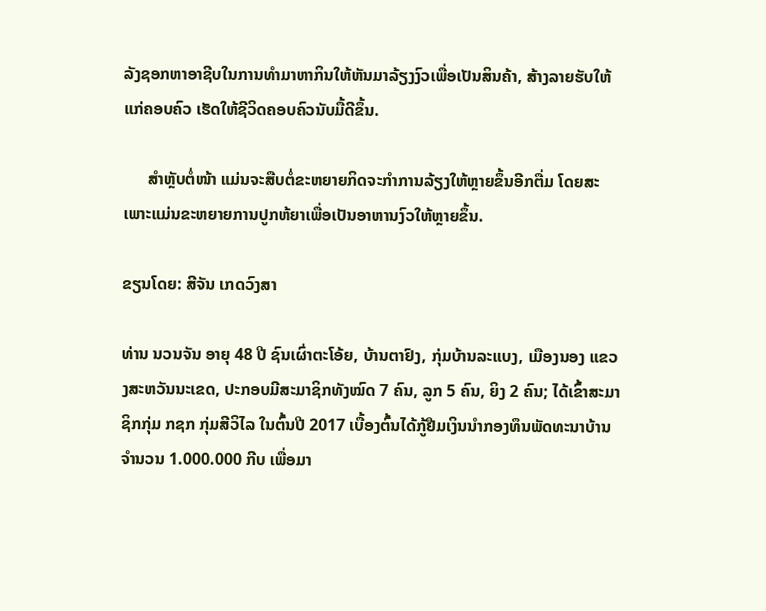ລັງຊອກຫາອາຊີບໃນການທຳມາຫາກິນໃຫ້ຫັນມາລ້ຽງງົວເພື່ອເປັນສິນຄ້າ, ສ້າງລາຍຮັບໃຫ້ແກ່ຄອບຄົວ ເຮັດໃຫ້ຊີວິດຄອບຄົວນັບມື້ດີຂຶ້ນ.

      ສຳຫຼັບຕໍ່ໜ້າ ແມ່ນຈະສືບຕໍ່ຂະຫຍາຍກິດຈະກຳການລ້ຽງໃຫ້ຫຼາຍຂຶ້ນອີກຕື່ມ ໂດຍສະເພາະແມ່ນຂະຫຍາຍການປູກຫ້ຍາເພື່ອເປັນອາຫານງົວໃຫ້ຫຼາຍຂຶ້ນ.

ຂຽນໂດຍ: ສີຈັນ ເກດວົງສາ

ທ່ານ ນວນຈັນ ອາຍຸ 48 ປີ ຊົນເຜົ່າຕະໂອ້ຍ, ບ້ານຕາຢົງ, ກຸ່ມບ້ານລະແບງ, ເມືອງນອງ ແຂວງສະຫວັນນະເຂດ, ປະກອບມີສະມາຊິກທັງໝົດ 7 ຄົນ, ລູກ 5 ຄົນ, ຍິງ 2 ຄົນ; ໄດ້ເຂົ້າສະມາຊິກກຸ່ມ ກຊກ ກຸ່ມສີວິໄລ ໃນຕົ້ນປີ 2017 ເບື້ອງຕົ້ນໄດ້ກູ້ຢືມເງິນນໍາກອງທຶນພັດທະນາບ້ານຈໍານວນ 1.000.000 ກີບ ເພື່ອມາ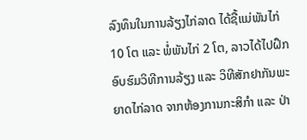ລົງທຶນໃນການລ້ຽງໄກ່ລາດ ໄດ້ຊື້ແມ່ພັນໄກ່ 10 ໂຕ ແລະ ພໍ່ພັນໄກ່ 2 ໂຕ, ລາວໄດ້ໄປຝຶກອົບຮົມວິທີການລ້ຽງ ແລະ ວິທີສັກຢາກັນພະຍາດໄກ່ລາດ ຈາກຫ້ອງການກະສິກຳ ແລະ ປ່າ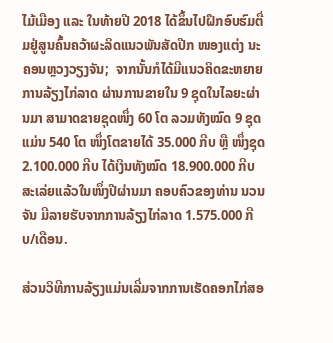ໄມ້ເມືອງ ແລະ ໃນທ້າຍປີ 2018 ໄດ້ຂຶ້ນໄປຝຶກອົບຮົມຕື່ມຢູ່ສູນຄົ້ນຄວ້າຜະລິດແນວພັນສັດປີກ ໜອງແຕ່ງ ນະຄອນຫຼວງວຽງຈັນ;  ຈາກນັ້ນກໍໄດ້ມີແນວຄິດຂະຫຍາຍການລ້ຽງໄກ່ລາດ ຜ່ານການຂາຍໃນ 9 ຊຸດໃນໄລຍະຜ່ານມາ ສາມາດຂາຍຊຸດໜຶ່ງ 60 ໂຕ ລວມທັງໝົດ 9 ຊຸດ ແມ່ນ 540 ໂຕ ໜຶ່ງໂຕຂາຍໄດ້ 35.000 ກີບ ຫຼື ໜຶ່ງຊຸດ 2.100.000 ກີບ ໄດ້ເງິນທັງໝົດ 18.900.000 ກີບ ສະເລ່ຍແລ້ວໃນໜຶ່ງປີຜ່ານມາ ຄອບຄົວຂອງທ່ານ ນວນຈັນ ມີລາຍຮັບຈາກການລ້ຽງໄກ່ລາດ 1.575.000 ກີບ/ເດືອນ.

ສ່ວນວິທີການລ້ຽງແມ່ນເລີ່ມຈາກການເຮັດຄອກໄກ່ສອ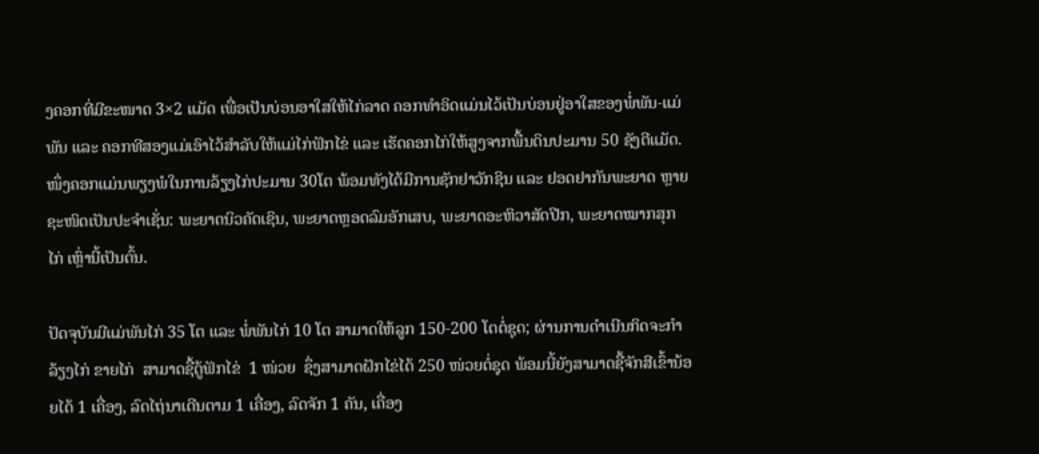ງຄອກທີ່ມີຂະໜາດ 3×2 ແມັດ ເພື່ອເປັນບ່ອນອາໃສໃຫ້ໄກ່ລາດ ຄອກທຳອິດແມ່ນໄວ້ເປັນບ່ອນຢູ່ອາໃສຂອງພໍ່ພັນ-ແມ່ພັນ ແລະ ຄອກທີສອງແມ່ເອົາໄວ້ສຳລັບໃຫ້ແມ່ໄກ່ຟັກໄຂ່ ແລະ ເຮັດຄອກໄກ່ໃຫ້ສູງຈາກພື້ນດິນປະມານ 50 ຊັງຕີແມັດ.  ໜຶ່ງຄອກແມ່ນພຽງພໍໃນການລ້ຽງໄກ່ປະມານ 30ໂຕ ພ້ອມທັງໄດ້ມີການຊັກຢາວັກຊິນ ແລະ ຢອດຢາກັນພະຍາດ ຫຼາຍຊະໜິດເປັນປະຈໍາເຊັ່ນ: ພະຍາດນິວຄັດເຊິນ, ພະຍາດຫຼອດລົມອັກເສບ, ພະຍາດອະຫິວາສັດປີກ, ພະຍາດໝາກສຸກໄກ່ ເຫຼົ່ານີ້ເປັນຕົ້ນ.

ປັດຈຸບັນມີແມ່ພັນໄກ່ 35 ໂຕ ແລະ ພໍ່ພັນໄກ່ 10 ໂຕ ສາມາດໃຫ້ລູກ 150-200 ໂຕຕໍ່ຊຸດ; ຜ່ານການດໍາເນີນກິດຈະກໍາລ້ຽງໄກ່ ຂາຍໄກ່  ສາມາດຊື້ຕູ້ຟັກໄຂ່  1 ໜ່ວຍ  ຊຶ່ງສາມາດຝັກໄຂ່ໄດ້ 250 ໜ່ວຍຕໍ່ຊຸດ ພ້ອມນີ້ຍັງສາມາດຊື້ຈັກສີເຂົ້ານ້ອຍໄດ້ 1 ເຄື່ອງ, ລົດໄຖ່ນາເດີນຕາມ 1 ເຄື່ອງ, ລົດຈັກ 1 ຄັນ, ເຄື່ອງ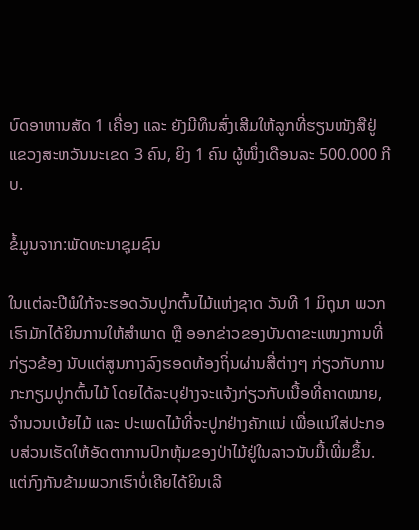ບົດອາຫານສັດ 1 ເຄື່ອງ ແລະ ຍັງມີທຶນສົ່ງເສີມໃຫ້ລູກທີ່ຮຽນໜັງສືຢູ່ແຂວງສະຫວັນນະເຂດ 3 ຄົນ, ຍິງ 1 ຄົນ ຜູ້ໜຶ່ງເດືອນລະ 500.000 ກີບ.

ຂໍ້ມູນຈາກ:ພັດທະນາຊຸມຊົນ

ໃນແຕ່ລະປີພໍໃກ້ຈະຮອດວັນປູກຕົ້ນໄມ້ແຫ່ງຊາດ ວັນທີ 1 ມິຖຸນາ ພວກເຮົາມັກໄດ້ຍິນການໃຫ້ສຳພາດ ຫຼື ອອກຂ່າວຂອງບັນດາຂະແໜງການທີ່ກ່ຽວຂ້ອງ ນັບແຕ່ສູນກາງລົງຮອດທ້ອງຖິ່ນຜ່ານສື່ຕ່າງໆ ກ່ຽວກັບການກະກຽມປູກຕົ້ນໄມ້ ໂດຍໄດ້ລະບຸຢ່າງຈະແຈ້ງກ່ຽວກັບເນື້ອທີ່ຄາດໝາຍ, ຈຳນວນເບ້ຍໄມ້ ແລະ ປະເພດໄມ້ທີ່ຈະປູກຢ່າງຄັກແນ່ ເພື່ອແນ່ໃສ່ປະກອບສ່ວນເຮັດໃຫ້ອັດຕາການປົກຫຸ້ມຂອງປ່າໄມ້ຢູ່ໃນລາວນັບມື້ເພີ່ມຂຶ້ນ. ແຕ່ກົງກັນຂ້າມພວກເຮົາບໍ່ເຄີຍໄດ້ຍິນເລີ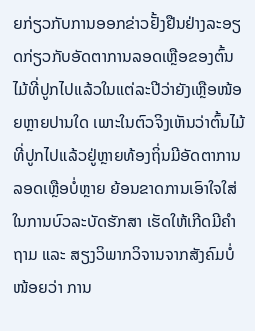ຍກ່ຽວກັບການອອກຂ່າວຢັ້ງຢືນຢ່າງລະອຽດກ່ຽວກັບອັດຕາການລອດເຫຼືອຂອງຕົ້ນໄມ້ທີ່ປູກໄປແລ້ວໃນແຕ່ລະປີວ່າຍັງເຫຼືອໜ້ອຍຫຼາຍປານໃດ ເພາະໃນຕົວຈິງເຫັນວ່າຕົ້ນໄມ້ທີ່ປູກໄປແລ້ວຢູ່ຫຼາຍທ້ອງຖິ່ນມີອັດຕາການລອດເຫຼືອບໍ່ຫຼາຍ ຍ້ອນຂາດການເອົາໃຈໃສ່ໃນການບົວລະບັດຮັກສາ ເຮັດໃຫ້ເກີດມີຄຳຖາມ ແລະ ສຽງວິພາກວິຈານຈາກສັງຄົມບໍ່ໜ້ອຍວ່າ ການ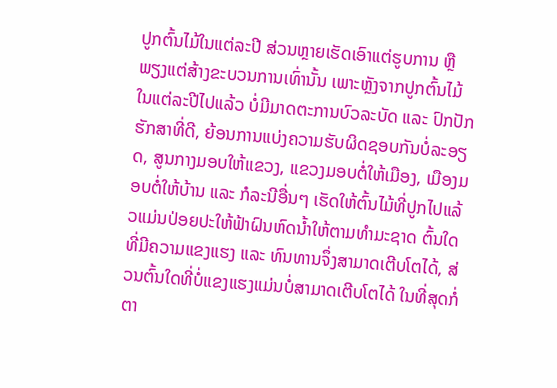ປູກຕົ້ນໄມ້ໃນແຕ່ລະປີ ສ່ວນຫຼາຍເຮັດເອົາແຕ່ຮູບການ ຫຼື ພຽງແຕ່ສ້າງຂະບວນການເທົ່ານັ້ນ ເພາະຫຼັງຈາກປູກຕົ້ນໄມ້ໃນແຕ່ລະປີໄປແລ້ວ ບໍ່ມີມາດຕະການບົວລະບັດ ແລະ ປົກປັກຮັກສາທີ່ດີ, ຍ້ອນການແບ່ງຄວາມຮັບຜິດຊອບກັນບໍ່ລະອຽດ, ສູນກາງມອບໃຫ້ແຂວງ, ແຂວງມອບຕໍ່ໃຫ້ເມືອງ, ເມືອງມອບຕໍ່ໃຫ້ບ້ານ ແລະ ກໍລະນີອື່ນໆ ເຮັດໃຫ້ຕົ້ນໄມ້ທີ່ປູກໄປແລ້ວແມ່ນປ່ອຍປະໃຫ້ຟ້າຝົນຫົດນໍ້າໃຫ້ຕາມທຳມະຊາດ ຕົ້ນໃດທີ່ມີຄວາມແຂງແຮງ ແລະ ທົນທານຈຶ່ງສາມາດເຕີບໂຕໄດ້, ສ່ວນຕົ້ນໃດທີ່ບໍ່ແຂງແຮງແມ່ນບໍ່ສາມາດເຕີບໂຕໄດ້ ໃນທີ່ສຸດກໍ່ຕາ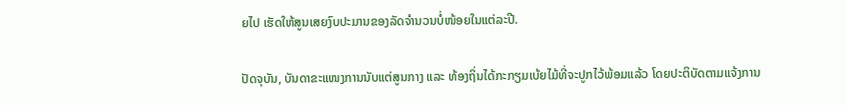ຍໄປ ເຮັດໃຫ້ສູນເສຍງົບປະມານຂອງລັດຈຳນວນບໍ່ໜ້ອຍໃນແຕ່ລະປີ.

ປັດຈຸບັນ, ບັນດາຂະແໜງການນັບແຕ່ສູນກາງ ແລະ ທ້ອງຖິ່ນໄດ້ກະກຽມເບ້ຍໄມ້ທີ່ຈະປູກໄວ້ພ້ອມແລ້ວ ໂດຍປະຕິບັດຕາມແຈ້ງການ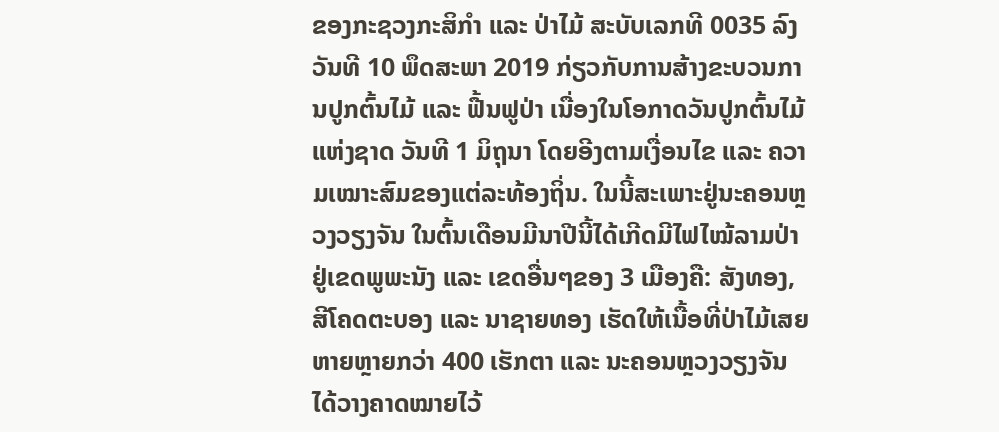ຂອງກະຊວງກະສິກຳ ແລະ ປ່າໄມ້ ສະບັບເລກທີ 0035 ລົງວັນທີ 10 ພຶດສະພາ 2019 ກ່ຽວກັບການສ້າງຂະບວນການປູກຕົ້ນໄມ້ ແລະ ຟື້ນຟູປ່າ ເນື່ອງໃນໂອກາດວັນປູກຕົ້ນໄມ້ແຫ່ງຊາດ ວັນທີ 1 ມິຖຸນາ ໂດຍອີງຕາມເງື່ອນໄຂ ແລະ ຄວາມເໝາະສົມຂອງແຕ່ລະທ້ອງຖິ່ນ. ໃນນີ້ສະເພາະຢູ່ນະຄອນຫຼວງວຽງຈັນ ໃນຕົ້ນເດືອນມີນາປີນີ້ໄດ້ເກີດມີໄຟໄໝ້ລາມປ່າຢູ່ເຂດພູພະນັງ ແລະ ເຂດອື່ນໆຂອງ 3 ເມືອງຄື: ສັງທອງ, ສີໂຄດຕະບອງ ແລະ ນາຊາຍທອງ ເຮັດໃຫ້ເນື້ອທີ່ປ່າໄມ້ເສຍຫາຍຫຼາຍກວ່າ 400 ເຮັກຕາ ແລະ ນະຄອນຫຼວງວຽງຈັນໄດ້ວາງຄາດໝາຍໄວ້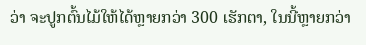ວ່າ ຈະປູກຕົ້ນໄມ້ໃຫ້ໄດ້ຫຼາຍກວ່າ 300 ເຮັກຕາ, ໃນນີ້ຫຼາຍກວ່າ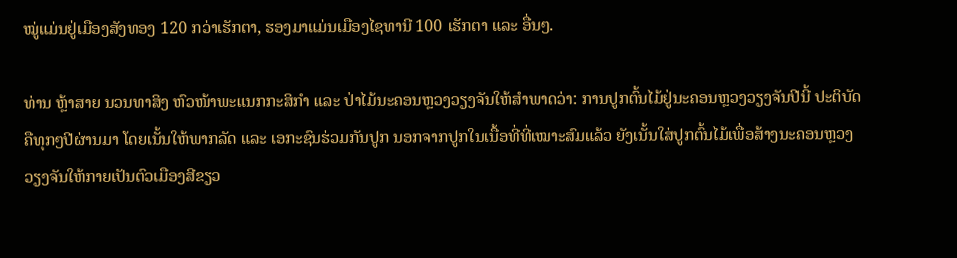ໝູ່ແມ່ນຢູ່ເມືອງສັງທອງ 120 ກວ່າເຮັກຕາ, ຮອງມາແມ່ນເມືອງໄຊທານີ 100 ເຮັກຕາ ແລະ ອື່ນໆ.

ທ່ານ ຫຼ້າສາຍ ນວນທາສິງ ຫົວໜ້າພະແນກກະສິກຳ ແລະ ປ່າໄມ້ນະຄອນຫຼວງວຽງຈັນໃຫ້ສຳພາດວ່າ: ການປູກຕົ້ນໄມ້ຢູ່ນະຄອນຫຼວງວຽງຈັນປີນີ້ ປະຕິບັດຄືທຸກໆປີຜ່ານມາ ໂດຍເນັ້ນໃຫ້ພາກລັດ ແລະ ເອກະຊົນຮ່ວມກັນປູກ ນອກຈາກປູກໃນເນື້ອທີ່ທີ່ເໝາະສົມແລ້ວ ຍັງເນັ້ນໃສ່ປູກຕົ້ນໄມ້ເພື່ອສ້າງນະຄອນຫຼວງວຽງຈັນໃຫ້ກາຍເປັນຕົວເມືອງສີຂຽວ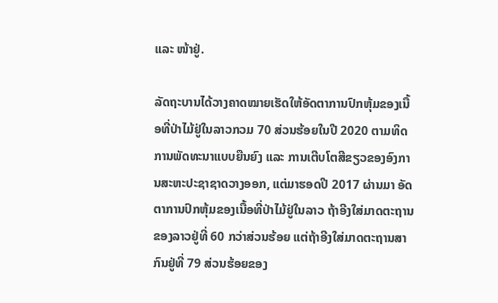ແລະ ໜ້າຢູ່.

ລັດຖະບານໄດ້ວາງຄາດໝາຍເຮັດໃຫ້ອັດຕາການປົກຫຸ້ມຂອງເນື້ອທີ່ປ່າໄມ້ຢູ່ໃນລາວກວມ 70 ສ່ວນຮ້ອຍໃນປີ 2020 ຕາມທິດການພັດທະນາແບບຍືນຍົງ ແລະ ການເຕີບໂຕສີຂຽວຂອງອົງການສະຫະປະຊາຊາດວາງອອກ, ແຕ່ມາຮອດປີ 2017 ຜ່ານມາ ອັດຕາການປົກຫຸ້ມຂອງເນື້ອທີ່ປ່າໄມ້ຢູ່ໃນລາວ ຖ້າອີງໃສ່ມາດຕະຖານຂອງລາວຢູ່ທີ່ 60 ກວ່າສ່ວນຮ້ອຍ ແຕ່ຖ້າອີງໃສ່ມາດຕະຖານສາກົນຢູ່ທີ່ 79 ສ່ວນຮ້ອຍຂອງ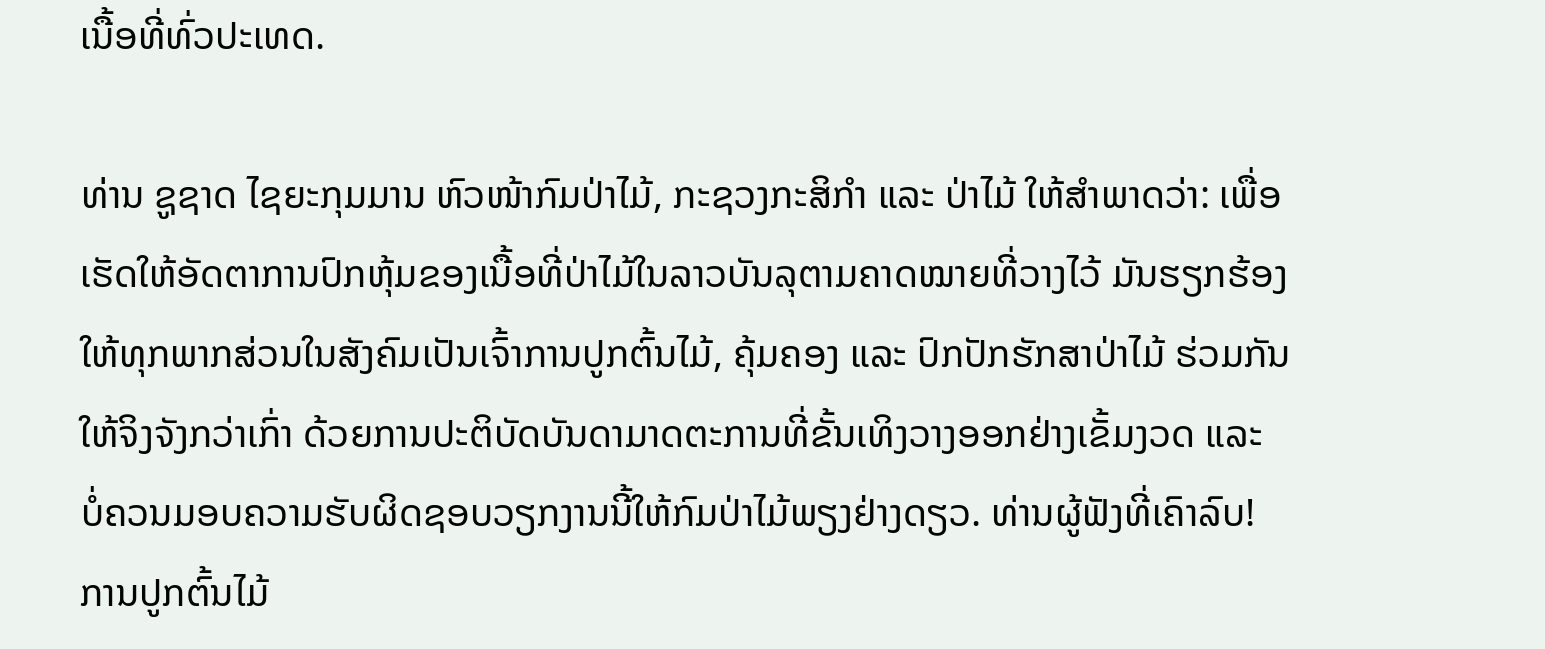ເນື້ອທີ່ທົ່ວປະເທດ.

ທ່ານ ຊູຊາດ ໄຊຍະກຸມມານ ຫົວໜ້າກົມປ່າໄມ້, ກະຊວງກະສິກຳ ແລະ ປ່າໄມ້ ໃຫ້ສຳພາດວ່າ: ເພື່ອເຮັດໃຫ້ອັດຕາການປົກຫຸ້ມຂອງເນື້ອທີ່ປ່າໄມ້ໃນລາວບັນລຸຕາມຄາດໝາຍທີ່ວາງໄວ້ ມັນຮຽກຮ້ອງໃຫ້ທຸກພາກສ່ວນໃນສັງຄົມເປັນເຈົ້າການປູກຕົ້ນໄມ້, ຄຸ້ມຄອງ ແລະ ປົກປັກຮັກສາປ່າໄມ້ ຮ່ວມກັນໃຫ້ຈິງຈັງກວ່າເກົ່າ ດ້ວຍການປະຕິບັດບັນດາມາດຕະການທີ່ຂັ້ນເທິງວາງອອກຢ່າງເຂັ້ມງວດ ແລະ ບໍ່ຄວນມອບຄວາມຮັບຜິດຊອບວຽກງານນີ້ໃຫ້ກົມປ່າໄມ້ພຽງຢ່າງດຽວ. ທ່ານຜູ້ຟັງທີ່ເຄົາລົບ! ການປູກຕົ້ນໄມ້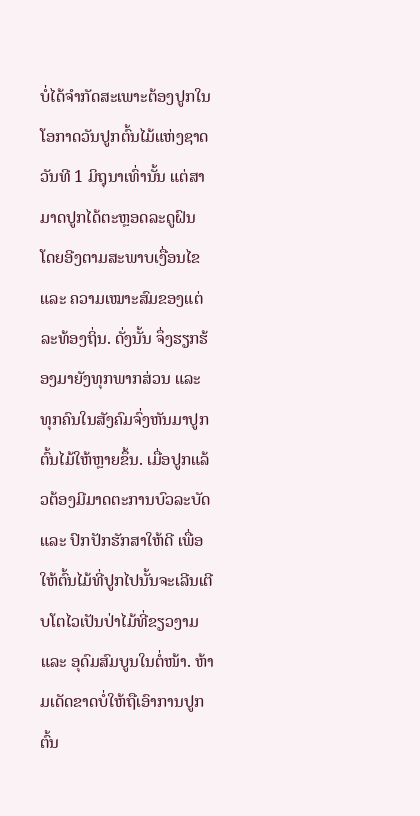ບໍ່ໄດ້ຈຳກັດສະເພາະຕ້ອງປູກໃນໂອກາດວັນປູກຕົ້ນໄມ້ແຫ່ງຊາດ ວັນທີ 1 ມິຖຸນາເທົ່ານັ້ນ ແຕ່ສາມາດປູກໄດ້ຕະຫຼອດລະດູຝົນ ໂດຍອີງຕາມສະພາບເງື່ອນໄຂ ແລະ ຄວາມເໝາະສົມຂອງແຕ່ລະທ້ອງຖິ່ນ. ດັ່ງນັ້ນ ຈຶ່ງຮຽກຮ້ອງມາຍັງທຸກພາກສ່ວນ ແລະ ທຸກຄົນໃນສັງຄົມຈົ່ງຫັນມາປູກຕົ້ນໄມ້ໃຫ້ຫຼາຍຂຶ້ນ. ເມື່ອປູກແລ້ວຕ້ອງມີມາດຕະການບົວລະບັດ ແລະ ປົກປັກຮັກສາໃຫ້ດີ ເພື່ອໃຫ້ຕົ້ນໄມ້ທີ່ປູກໄປນັ້ນຈະເລີນເຕີບໂຕໄວເປັນປ່າໄມ້ທີ່ຂຽວງາມ ແລະ ອຸດົມສົມບູນໃນຕໍ່ໜ້າ. ຫ້າມເດັດຂາດບໍ່ໃຫ້ຖືເອົາການປູກຕົ້ນ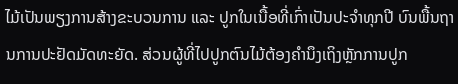ໄມ້ເປັນພຽງການສ້າງຂະບວນການ ແລະ ປູກໃນເນື້ອທີ່ເກົ່າເປັນປະຈຳທຸກປີ ບົນພື້ນຖານການປະຢັດມັດທະຍັດ. ສ່ວນຜູ້ທີ່ໄປປູກຕົນໄມ້ຕ້ອງຄຳນຶງເຖິງຫຼັກການປູກ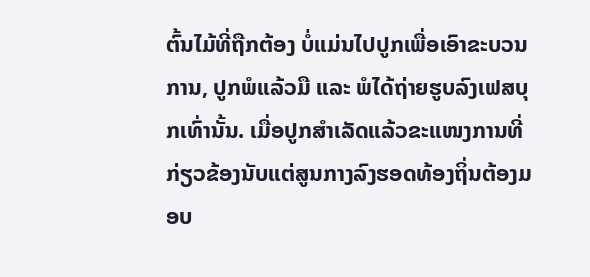ຕົ້ນໄມ້ທີ່ຖືກຕ້ອງ ບໍ່ແມ່ນໄປປູກເພື່ອເອົາຂະບວນການ, ປູກພໍແລ້ວມື ແລະ ພໍໄດ້ຖ່າຍຮູບລົງເຟສບຸກເທົ່ານັ້ນ. ເມື່ອປູກສຳເລັດແລ້ວຂະແໜງການທີ່ກ່ຽວຂ້ອງນັບແຕ່ສູນກາງລົງຮອດທ້ອງຖິ່ນຕ້ອງມອບ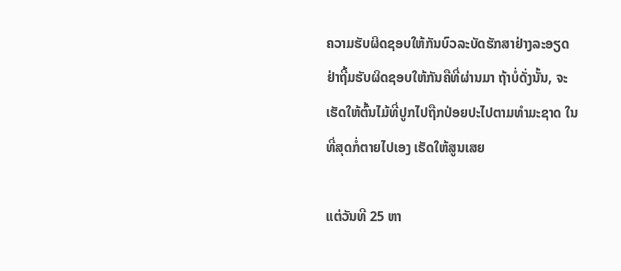ຄວາມຮັບຜິດຊອບໃຫ້ກັນບົວລະບັດຮັກສາຢ່າງລະອຽດ ຢ່າຖີ້ມຮັບຜິດຊອບໃຫ້ກັນຄືທີ່ຜ່ານມາ ຖ້າບໍ່ດັ່ງນັ້ນ, ຈະເຮັດໃຫ້ຕົ້ນໄມ້ທີ່ປູກໄປຖືກປ່ອຍປະໄປຕາມທຳມະຊາດ ໃນທີ່ສຸດກໍ່ຕາຍໄປເອງ ເຮັດໃຫ້ສູນເສຍ

ແຕ່ວັນທີ 25 ຫາ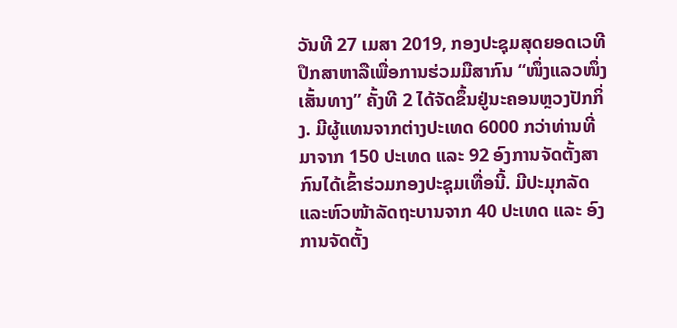ວັນທີ 27 ເມສາ 2019, ກອງປະຊຸມສຸດຍອດເວທີປຶກສາຫາລືເພື່ອການຮ່ວມມືສາກົນ “ໜຶ່ງແລວໜຶ່ງເສັ້ນທາງ” ຄັ້ງທີ 2 ໄດ້ຈັດຂຶ້ນຢູ່ນະຄອນຫຼວງປັກກິ່ງ. ມີຜູ້ແທນຈາກຕ່າງປະເທດ 6000 ກວ່າທ່ານທີ່ມາຈາກ 150 ປະເທດ ແລະ 92 ອົງການຈັດຕັ້ງສາກົນໄດ້ເຂົ້າຮ່ວມກອງປະຊຸມເທື່ອນີ້. ມີປະມຸກລັດແລະຫົວໜ້າລັດຖະບານຈາກ 40 ປະເທດ ແລະ ອົງການຈັດຕັ້ງ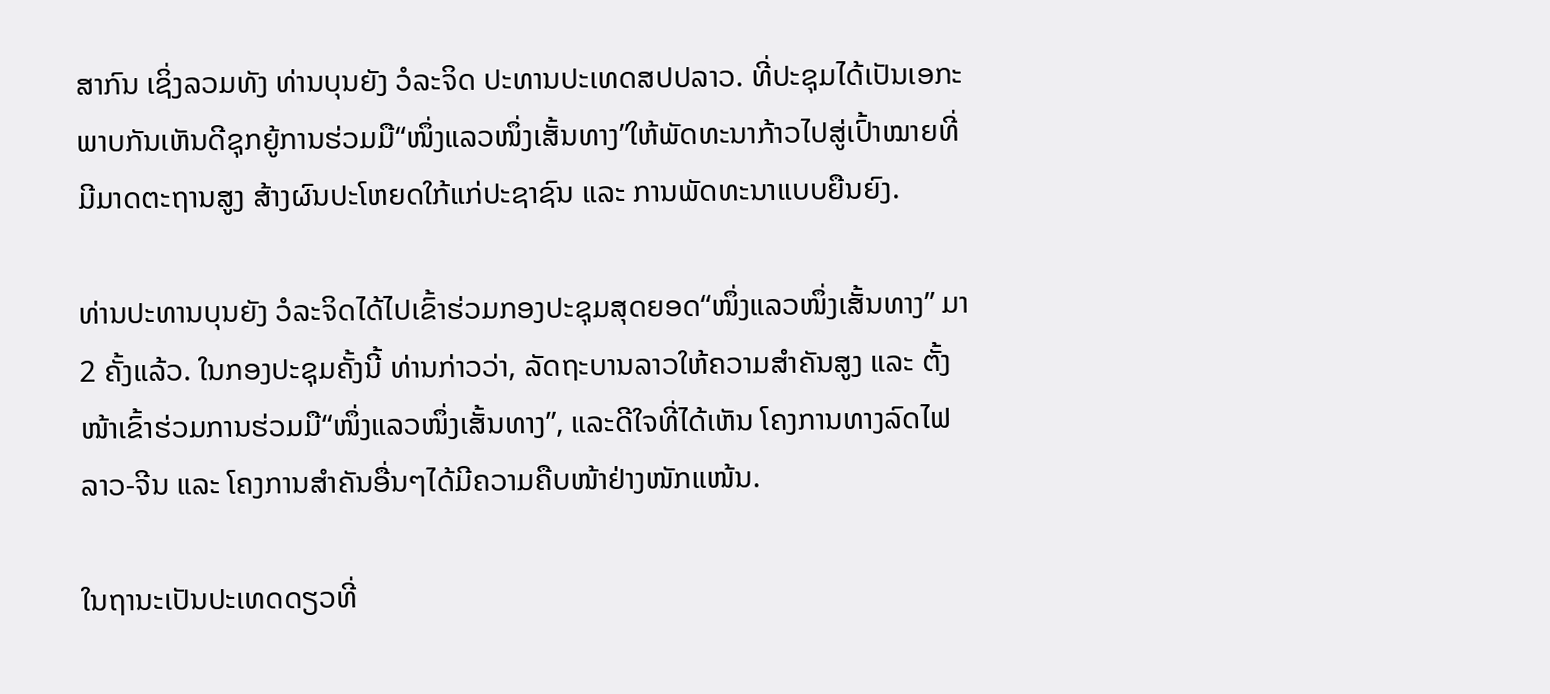ສາກົນ ເຊິ່ງລວມທັງ ທ່ານບຸນຍັງ ວໍລະຈິດ ປະທານປະເທດສປປລາວ. ທີ່ປະຊຸມໄດ້ເປັນເອກະພາບກັນເຫັນດີຊຸກຍູ້ການຮ່ວມມື“ໜຶ່ງແລວໜຶ່ງເສັ້ນທາງ”ໃຫ້ພັດທະນາກ້າວໄປສູ່ເປົ້າໝາຍທີ່ມີມາດຕະຖານສູງ ສ້າງຜົນປະໂຫຍດໃກ້ແກ່ປະຊາຊົນ ແລະ ການພັດທະນາແບບຍືນຍົງ.

ທ່ານປະທານບຸນຍັງ ວໍລະຈິດໄດ້ໄປເຂົ້າຮ່ວມກອງປະຊຸມສຸດຍອດ“ໜຶ່ງແລວໜຶ່ງເສັ້ນທາງ” ມາ2 ຄັ້ງແລ້ວ. ໃນກອງປະຊຸມຄັ້ງນີ້ ທ່ານກ່າວວ່າ, ລັດຖະບານລາວໃຫ້ຄວາມສຳຄັນສູງ ແລະ ຕັ້ງໜ້າເຂົ້າຮ່ວມການຮ່ວມມື“ໜຶ່ງແລວໜຶ່ງເສັ້ນທາງ”, ແລະດີໃຈທີ່ໄດ້ເຫັນ ໂຄງການທາງລົດໄຟລາວ-ຈີນ ແລະ ໂຄງການສຳຄັນອື່ນໆໄດ້ມີຄວາມຄືບໜ້າຢ່າງໜັກແໜ້ນ.

ໃນຖານະເປັນປະເທດດຽວທີ່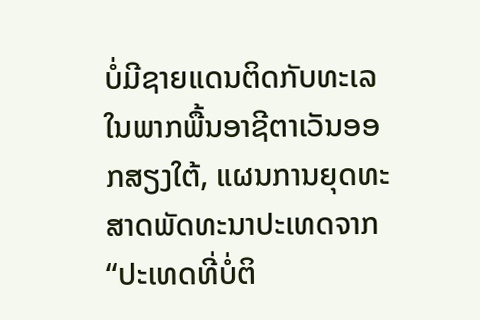ບໍ່ມີຊາຍແດນຕິດກັບທະເລໃນພາກພື້ນອາຊີຕາເວັນອອກສຽງໃຕ້, ແຜນການຍຸດທະສາດພັດທະນາປະເທດຈາກ “ປະເທດທີ່ບໍ່ຕິ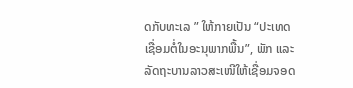ດກັບທະເລ ” ໃຫ້ກາຍເປັນ “ປະເທດເຊື່ອມຕໍ່ໃນອະນຸພາກພື້ນ”, ພັກ ແລະ ລັດຖະບານລາວສະເໜີໃຫ້ເຊື່ອມຈອດ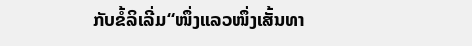ກັບຂໍ້ລິເລີ່ມ“ໜຶ່ງແລວໜຶ່ງເສັ້ນທາ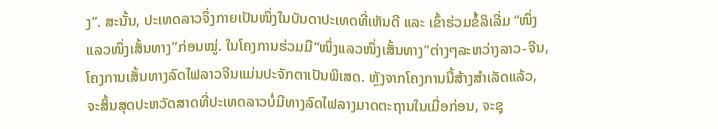ງ”. ສະນັ້ນ, ປະເທດລາວຈຶ່ງກາຍເປັນໜຶ່ງໃນບັນດາປະເທດທີ່ເຫັນດີ ແລະ ເຂົ້າຮ່ວມຂໍ້ລິເລີ່ມ “ໜຶ່ງແລວໜຶ່ງເສັ້ນທາງ”ກ່ອນໝູ່. ໃນໂຄງການຮ່ວມມື“ໜຶ່ງແລວໜຶ່ງເສັ້ນທາງ”ຕ່າງໆລະຫວ່າງລາວ-ຈີນ, ໂຄງການເສັ້ນທາງລົດໄຟລາວຈີນແມ່ນປະຈັກຕາເປັນພິເສດ. ຫຼັງຈາກໂຄງການນີ້ສ້າງສຳເລັດແລ້ວ, ຈະສິ້ນສຸດປະຫວັດສາດທີ່ປະເທດລາວບໍ່ມີທາງລົດໄຟລາງມາດຕະຖານໃນເມື່ອກ່ອນ, ຈະຊຸ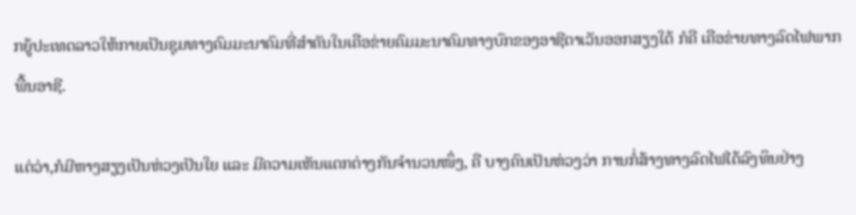ກຍູ້ປະເທດລາວໃຫ້ກາຍເປັນຊຸມທາງຄົມມະນາຄົມທີ່ສຳຄັນໃນເຄືອຂ່າຍຄົມມະນາຄົມທາງບົກຂອງອາຊີຕາເວັນອອກສຽງໃຕ້ ກໍຄື ເຄືອຂ່າຍທາງລົດໄຟພາກພື້ນອາຊີ.

ແຕ່ວ່າ,ກໍມີຫາງສຽງເປັນຫ່ວງເປັນໃຍ ແລະ ມີຄວາມເຫັນແຕກຕ່າງກັນຈຳນວນໜຶ່ງ, ຄື ບາງຄົນເປັນຫ່ວງວ່າ ການກໍ່ສ້າງທາງລົດໄຟໄດ້ລົງທຶນຢ່າງ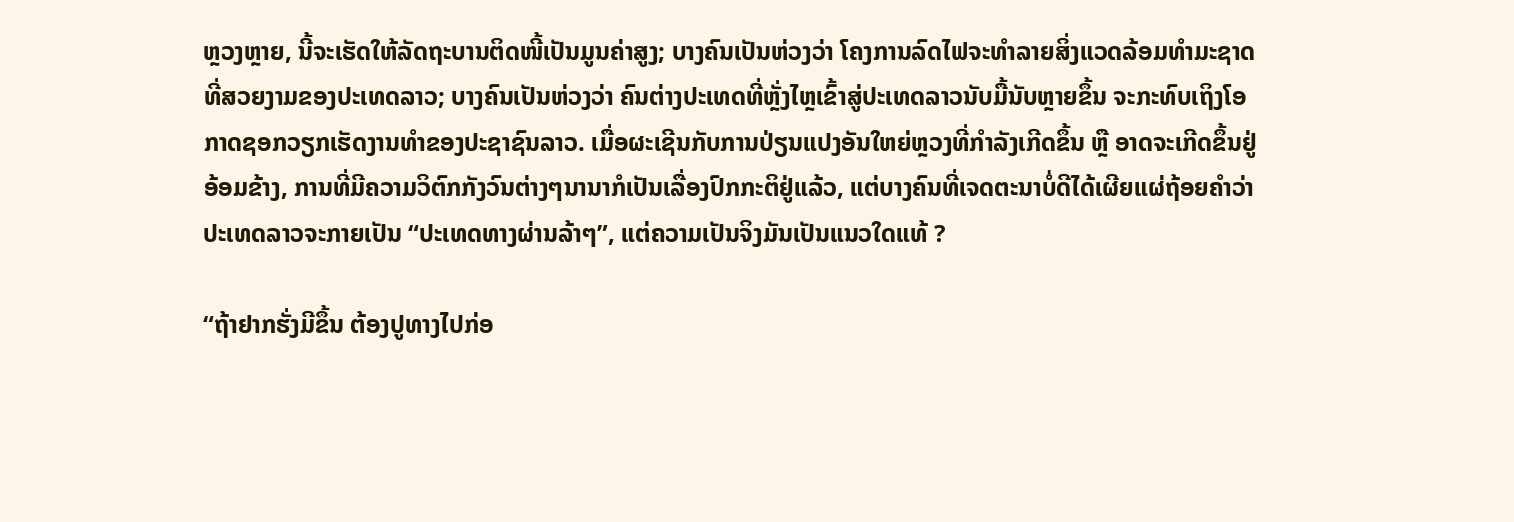ຫຼວງຫຼາຍ, ນີ້ຈະເຮັດໃຫ້ລັດຖະບານຕິດໜີ້ເປັນມູນຄ່າສູງ; ບາງຄົນເປັນຫ່ວງວ່າ ໂຄງການລົດໄຟຈະທຳລາຍສິ່ງແວດລ້ອມທຳມະຊາດທີ່ສວຍງາມຂອງປະເທດລາວ; ບາງຄົນເປັນຫ່ວງວ່າ ຄົນຕ່າງປະເທດທີ່ຫຼັ່ງໄຫຼເຂົ້າສູ່ປະເທດລາວນັບມື້ນັບຫຼາຍຂຶ້ນ ຈະກະທົບເຖິງໂອກາດຊອກວຽກເຮັດງານທຳຂອງປະຊາຊົນລາວ. ເມື່ອຜະເຊີນກັບການປ່ຽນແປງອັນໃຫຍ່ຫຼວງທີ່ກຳລັງເກີດຂຶ້ນ ຫຼື ອາດຈະເກີດຂຶ້ນຢູ່ອ້ອມຂ້າງ, ການທີ່ມີຄວາມວິຕົກກັງວົນຕ່າງໆນານາກໍເປັນເລື່ອງປົກກະຕິຢູ່ແລ້ວ, ແຕ່ບາງຄົນທີ່ເຈດຕະນາບໍ່ດີໄດ້ເຜີຍແຜ່ຖ້ອຍຄຳວ່າ ປະເທດລາວຈະກາຍເປັນ “ປະເທດທາງຜ່ານລ້າໆ”, ແຕ່ຄວາມເປັນຈິງມັນເປັນແນວໃດແທ້ ?

“ຖ້າຢາກຮັ່ງມີຂຶ້ນ ຕ້ອງປູທາງໄປກ່ອ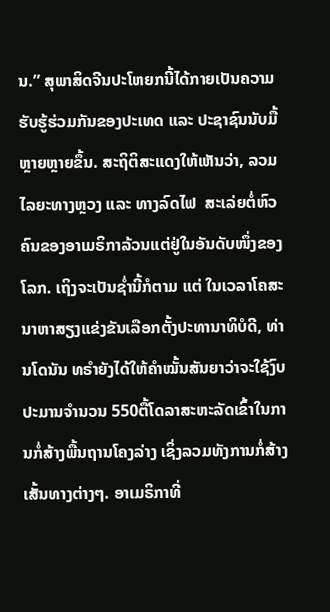ນ.” ສຸພາສິດຈີນປະໂຫຍກນີ້ໄດ້ກາຍເປັນຄວາມຮັບຮູ້ຮ່ວມກັນຂອງປະເທດ ແລະ ປະຊາຊົນນັບມື້ຫຼາຍຫຼາຍຂຶ້ນ. ສະຖິຕິສະແດງໃຫ້ເຫັນວ່າ, ລວມໄລຍະທາງຫຼວງ ແລະ ທາງລົດໄຟ  ສະເລ່ຍຕໍ່ຫົວຄົນຂອງອາເມຣິກາລ້ວນແຕ່ຢູ່ໃນອັນດັບໜຶ່ງຂອງໂລກ. ເຖິງຈະເປັນຊໍ່ານີ້ກໍຕາມ ແຕ່ ໃນເວລາໂຄສະນາຫາສຽງແຂ່ງຂັນເລືອກຕັ້ງປະທານາທິບໍດີ, ທ່ານໂດນັນ ທຣຳຍັງໄດ້ໃຫ້ຄຳໝັ້ນສັນຍາວ່າຈະໃຊ້ງົບປະມານຈຳນວນ 550ຕື້ໂດລາສະຫະລັດເຂົ້າໃນການກໍ່ສ້າງພື້ນຖານໂຄງລ່າງ ເຊິ່ງລວມທັງການກໍ່ສ້າງເສັ້ນທາງຕ່າງໆ. ອາເມຣິກາທີ່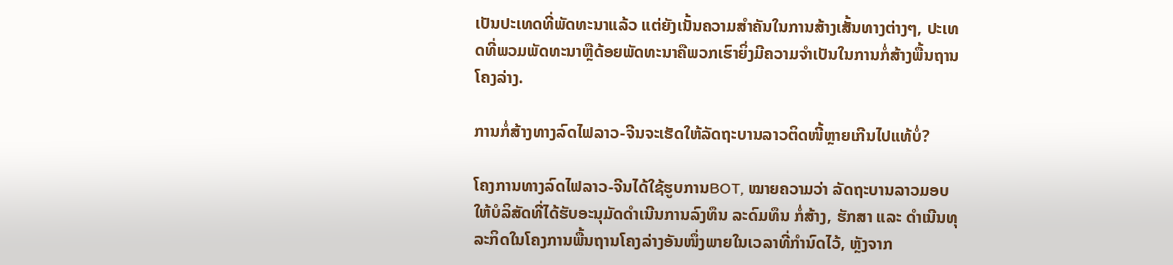ເປັນປະເທດທີ່ພັດທະນາແລ້ວ ແຕ່ຍັງເນັ້ນຄວາມສຳຄັນໃນການສ້າງເສັ້ນທາງຕ່າງໆ, ປະເທດທີ່ພວມພັດທະນາຫຼືດ້ອຍພັດທະນາຄືພວກເຮົາຍິ່ງມີຄວາມຈຳເປັນໃນການກໍ່ສ້າງພື້ນຖານໂຄງລ່າງ.

ການກໍ່ສ້າງທາງລົດໄຟລາວ-ຈີນຈະເຮັດໃຫ້ລັດຖະບານລາວຕິດໜີ້ຫຼາຍເກີນໄປແທ້ບໍ່?

ໂຄງການທາງລົດໄຟລາວ-ຈີນໄດ້ໃຊ້ຮູບການBOT, ໝາຍຄວາມວ່າ ລັດຖະບານລາວມອບໃຫ້ບໍລິສັດທີ່ໄດ້ຮັບອະນຸມັດດຳເນີນການລົງທຶນ ລະດົມທຶນ ກໍ່ສ້າງ, ຮັກສາ ແລະ ດຳເນີນທຸລະກິດໃນໂຄງການພື້ນຖານໂຄງລ່າງອັນໜຶ່ງພາຍໃນເວລາທີ່ກຳນົດໄວ້, ຫຼັງຈາກ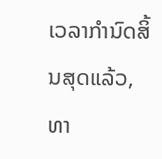ເວລາກຳນົດສິ້ນສຸດແລ້ວ, ທາ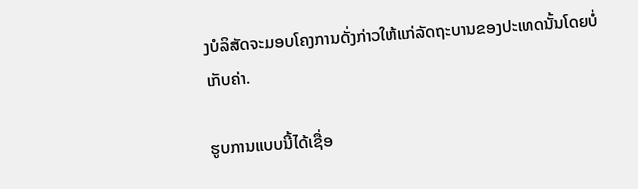ງບໍລິສັດຈະມອບໂຄງການດັ່ງກ່າວໃຫ້ແກ່ລັດຖະບານຂອງປະເທດນັ້ນໂດຍບໍ່ເກັບຄ່າ.

ຮູບການແບບນີ້ໄດ້ເຊື່ອ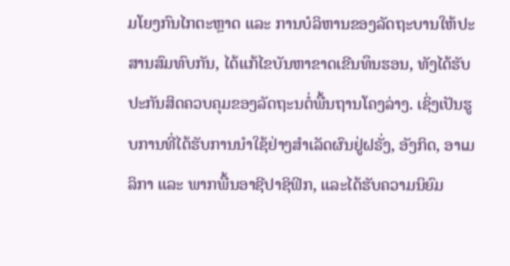ມໂຍງກົນໄກຕະຫຼາດ ແລະ ການບໍລິຫານຂອງລັດຖະບານໃຫ້ປະສານສົມທົບກັນ, ໄດ້ແກ້ໄຂບັນຫາຂາດເຂີນທຶນຮອນ, ທັງໄດ້ຮັບປະກັນສິດຄວບຄຸມຂອງລັດຖະນຕໍ່ພື້ນຖານໂຄງລ່າງ. ເຊິ່ງເປັນຮູບການທີ່ໄດ້ຮັບການນຳໃຊ້ຢ່າງສຳເລັດຜົນຢູ່ຝຣັ່ງ, ອັງກິດ, ອາເມລິກາ ແລະ ພາກພື້ນອາຊີປາຊິຟິກ, ແລະໄດ້ຮັບຄວາມນິຍົມ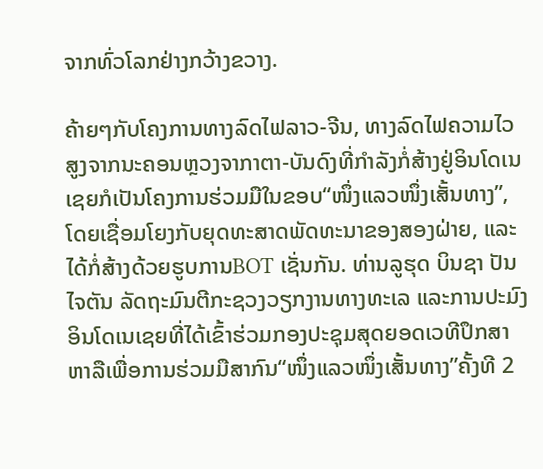ຈາກທົ່ວໂລກຢ່າງກວ້າງຂວາງ.

ຄ້າຍໆກັບໂຄງການທາງລົດໄຟລາວ-ຈີນ, ທາງລົດໄຟຄວາມໄວສູງຈາກນະຄອນຫຼວງຈາກາຕາ-ບັນດົງທີ່ກຳລັງກໍ່ສ້າງຢູ່ອິນໂດເນເຊຍກໍເປັນໂຄງການຮ່ວມມືໃນຂອບ“ໜຶ່ງແລວໜຶ່ງເສັ້ນທາງ”, ໂດຍເຊື່ອມໂຍງກັບຍຸດທະສາດພັດທະນາຂອງສອງຝ່າຍ, ແລະໄດ້ກໍ່ສ້າງດ້ວຍຮູບການBOT ເຊັ່ນກັນ. ທ່ານລູຮຸດ ບິນຊາ ປັນໄຈຕັນ ລັດຖະມົນຕີກະຊວງວຽກງານທາງທະເລ ແລະການປະມົງອິນໂດເນເຊຍທີ່ໄດ້ເຂົ້າຮ່ວມກອງປະຊຸມສຸດຍອດເວທີປຶກສາຫາລືເພື່ອການຮ່ວມມືສາກົນ“ໜຶ່ງແລວໜຶ່ງເສັ້ນທາງ”ຄັ້ງທີ 2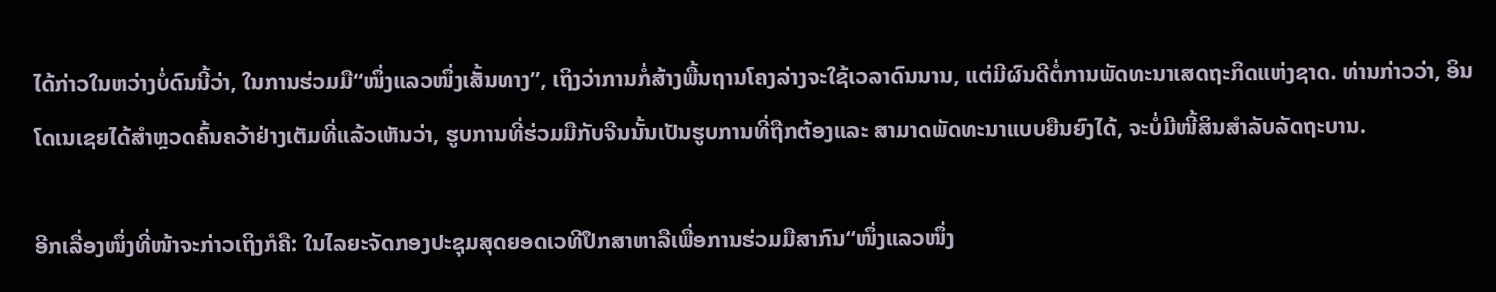ໄດ້ກ່າວໃນຫວ່າງບໍ່ດົນນີ້ວ່າ, ໃນການຮ່ວມມື“ໜຶ່ງແລວໜຶ່ງເສັ້ນທາງ”, ເຖິງວ່າການກໍ່ສ້າງພື້ນຖານໂຄງລ່າງຈະໃຊ້ເວລາດົນນານ, ແຕ່ມີຜົນດີຕໍ່ການພັດທະນາເສດຖະກິດແຫ່ງຊາດ. ທ່ານກ່າວວ່າ, ອິນໂດເນເຊຍໄດ້ສຳຫຼວດຄົ້ນຄວ້າຢ່າງເຕັມທີ່ແລ້ວເຫັນວ່າ, ຮູບການທີ່ຮ່ວມມືກັບຈີນນັ້ນເປັນຮູບການທີ່ຖືກຕ້ອງແລະ ສາມາດພັດທະນາແບບຍືນຍົງໄດ້, ຈະບໍ່ມີໜີ້ສິນສຳລັບລັດຖະບານ.

ອີກເລື່ອງໜຶ່ງທີ່ໜ້າຈະກ່າວເຖິງກໍຄື: ໃນໄລຍະຈັດກອງປະຊຸມສຸດຍອດເວທີປຶກສາຫາລືເພື່ອການຮ່ວມມືສາກົນ“ໜຶ່ງແລວໜຶ່ງ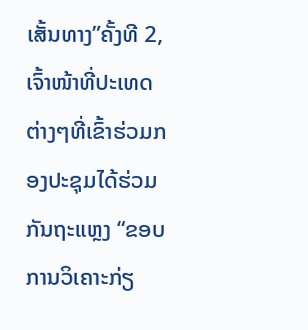ເສັ້ນທາງ”ຄັ້ງທີ 2, ເຈົ້າໜ້າທີ່ປະເທດຕ່າງໆທີ່ເຂົ້າຮ່ວມກອງປະຊຸມໄດ້ຮ່ວມກັນຖະແຫຼງ “ຂອບການວິເຄາະກ່ຽ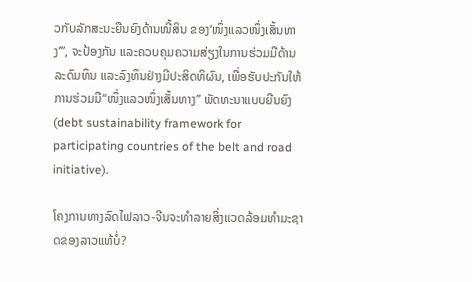ວກັບລັກສະນະຍືນຍົງດ້ານໜີ້ສິນ ຂອງ‘ໜຶ່ງແລວໜຶ່ງເສັ້ນທາງ’”, ຈະປ້ອງກັນ ແລະຄວບຄຸມຄວາມສ່ຽງໃນການຮ່ວມມືດ້ານລະດົມທຶນ ແລະລົງທຶນຢ່າງມີປະສິດທິຜົນ, ເພື່ອຮັບປະກັນໃຫ້ການຮ່ວມມື“ໜຶ່ງແລວໜຶ່ງເສັ້ນທາງ” ພັດທະນາແບບຍືນຍົງ(debt sustainability framework for participating countries of the belt and road initiative).

ໂຄງການທາງລົດໄຟລາວ-ຈີນຈະທຳລາຍສິ່ງແວດລ້ອມທຳມະຊາດຂອງລາວແທ້ບໍ່?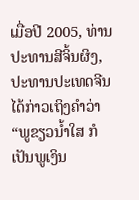ເມື່ອປີ 2005, ທ່ານປະທານສີຈິ້ນຜິງ, ປະທານປະເທດຈີນ ໄດ້ກ່າວເຖິງຄຳວ່າ “ພູຂຽວນ້ຳໃສ ກໍເປັນພູເງິນ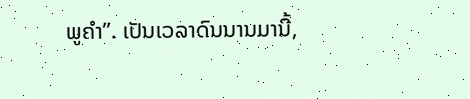ພູຄຳ”. ເປັນເວລາດົນນານມານີ້,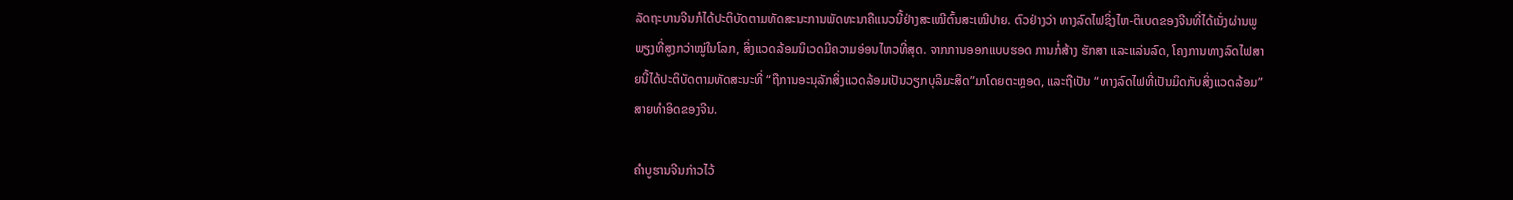ລັດຖະບານຈີນກໍໄດ້ປະຕິບັດຕາມທັດສະນະການພັດທະນາຄືແນວນີ້ຢ່າງສະເໝີຕົ້ນສະເໝີປາຍ. ຕົວຢ່າງວ່າ ທາງລົດໄຟຊິ່ງໄຫ-ຕິເບດຂອງຈີນທີ່ໄດ້ເນັ່ງຜ່ານພູພຽງທີ່ສູງກວ່າໝູ່ໃນໂລກ, ສິ່ງແວດລ້ອມນິເວດມີຄວາມອ່ອນໄຫວທີ່ສຸດ. ຈາກການອອກແບບຮອດ ການກໍ່ສ້າງ ຮັກສາ ແລະແລ່ນລົດ, ໂຄງການທາງລົດໄຟສາຍນີ້ໄດ້ປະຕິບັດຕາມທັດສະນະທີ່ “ຖືການອະນຸລັກສິ່ງແວດລ້ອມເປັນວຽກບຸລິມະສິດ”ມາໂດຍຕະຫຼອດ, ແລະຖືເປັນ “ທາງລົດໄຟທີ່ເປັນມິດກັບສິ່ງແວດລ້ອມ”ສາຍທຳອິດຂອງຈີນ.

ຄຳບູຮານຈີນກ່າວໄວ້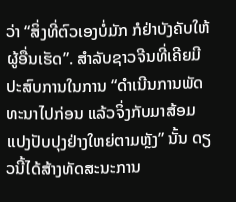ວ່າ “ສິ່ງທີ່ຕົວເອງບໍ່ມັກ ກໍຢ່າບັງຄັບໃຫ້ຜູ້ອື່ນເຮັດ”. ສຳລັບຊາວຈີນທີ່ເຄີຍມີປະສົບການໃນການ “ດຳເນີນການພັດທະນາໄປກ່ອນ ແລ້ວຈິ່ງກັບມາສ້ອມແປງປັບປຸງຢ່າງໃຫຍ່ຕາມຫຼັງ” ນັ້ນ ດຽວນີ້ໄດ້ສ້າງທັດສະນະການ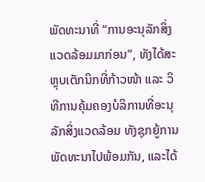ພັດທະນາທີ່ “ການອະນຸລັກສິ່ງແວດລ້ອມມາກ່ອນ”, ທັງໄດ້ສະຫຼຸບເຕັກນິກທີ່ກ້າວໜ້າ ແລະ ວິທີການຄຸ້ມຄອງບໍລິການທີ່ອະນຸລັກສິ່ງແວດລ້ອມ ທັງຊຸກຍູ້ການພັດທະນາໄປພ້ອມກັນ, ແລະໄດ້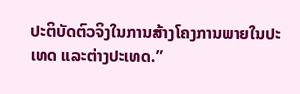ປະຕິບັດຕົວຈິງໃນການສ້າງໂຄງການພາຍໃນປະເທດ ແລະຕ່າງປະເທດ.”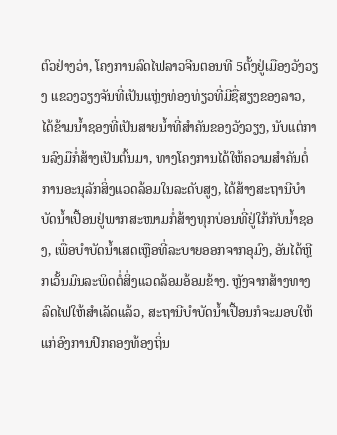ຕົວຢ່າງວ່າ, ໂຄງການລົດໄຟລາວຈີນຕອນທີ 5ຕັ້ງຢູ່ເມືອງວັງວຽງ ແຂວງວຽງຈັນທີ່ເປັນແຫຼ່ງທ່ອງທ່ຽວທີ່ມີຊື່ສຽງຂອງລາວ, ໄດ້ຂ້າມນ້ຳຊອງທີ່ເປັນສາຍນ້ຳທີ່ສຳຄັນຂອງວັງວຽງ, ນັບແຕ່ການລົງມືກໍ່ສ້າງເປັນຕົ້ນມາ, ທາງໂຄງການໄດ້ໃຫ້ຄວາມສຳຄັນຕໍ່ການອະນຸລັກສິ່ງແວດລ້ອມໃນລະດັບສູງ, ໄດ້ສ້າງສະຖານີບຳບັດນ້ຳເປື້ອນຢູ່ພາກສະໜາມກໍ່ສ້າງທຸກບ່ອນທີ່ຢູ່ໃກ້ກັບນ້ຳຊອງ, ເພື່ອບຳບັດນ້ຳເສດເຫຼືອທີ່ລະບາຍອອກຈາກອຸມົງ, ອັນໄດ້ຫຼີກເວັ້ນມົນລະພິດຕໍ່ສິ່ງແວດລ້ອມອ້ອມຂ້າງ. ຫຼັງຈາກສ້າງທາງລົດໄຟໃຫ້ສຳເລັດແລ້ວ, ສະຖານີບຳບັດນ້ຳເປື້ອນກໍຈະມອບໃຫ້ແກ່ອົງການປົກຄອງທ້ອງຖິ່ນ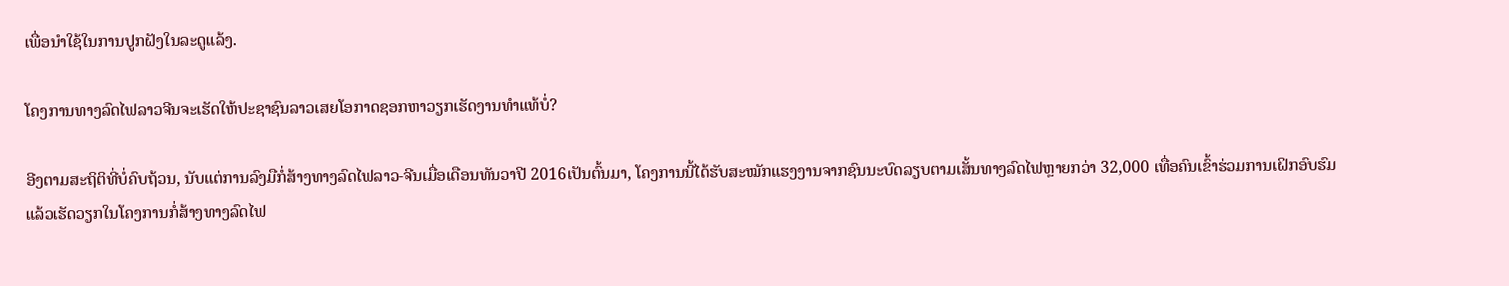ເພື່ອນຳໃຊ້ໃນການປູກຝັງໃນລະດູແລ້ງ.

ໂຄງການທາງລົດໄຟລາວຈີນຈະເຮັດໃຫ້ປະຊາຊົນລາວເສຍໂອກາດຊອກຫາວຽກເຮັດງານທຳແທ້ບໍ່?

ອີງຕາມສະຖິຕິທີ່ບໍ່ຄົບຖ້ວນ, ນັບແຕ່ການລົງມືກໍ່ສ້າງທາງລົດໄຟລາວ-ຈີນເມື່ອເດືອນທັນວາປີ 2016ເປັນຕົ້ນມາ, ໂຄງການນີ້ໄດ້ຮັບສະໝັກແຮງງານຈາກຊົນນະບົດລຽບຕາມເສັ້ນທາງລົດໄຟຫຼາຍກວ່າ 32,000 ເທື່ອຄົນເຂົ້າຮ່ວມການເຝິກອົບຮົມແລ້ວເຮັດວຽກໃນໂຄງການກໍ່ສ້າງທາງລົດໄຟ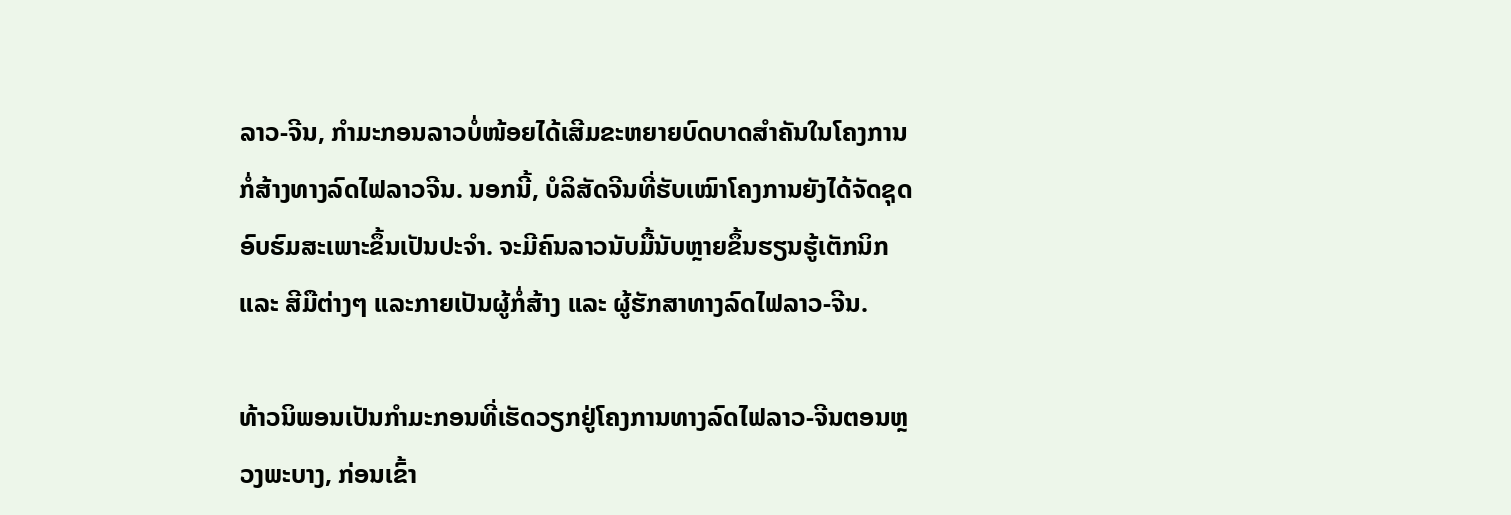ລາວ-ຈີນ, ກຳມະກອນລາວບໍ່ໜ້ອຍໄດ້ເສີມຂະຫຍາຍບົດບາດສຳຄັນໃນໂຄງການກໍ່ສ້າງທາງລົດໄຟລາວຈີນ. ນອກນີ້, ບໍລິສັດຈີນທີ່ຮັບເໝົາໂຄງການຍັງໄດ້ຈັດຊຸດອົບຮົມສະເພາະຂຶ້ນເປັນປະຈຳ. ຈະມີຄົນລາວນັບມື້ນັບຫຼາຍຂຶ້ນຮຽນຮູ້ເຕັກນິກ ແລະ ສີມືຕ່າງໆ ແລະກາຍເປັນຜູ້ກໍ່ສ້າງ ແລະ ຜູ້ຮັກສາທາງລົດໄຟລາວ-ຈີນ.

ທ້າວນິພອນເປັນກຳມະກອນທີ່ເຮັດວຽກຢູ່ໂຄງການທາງລົດໄຟລາວ-ຈີນຕອນຫຼວງພະບາງ, ກ່ອນເຂົ້າ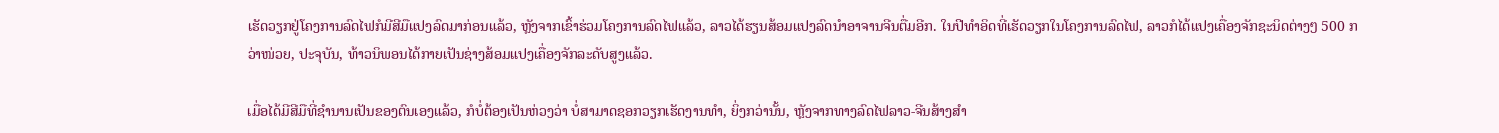ເຮັດວຽກຢູ່ໂຄງການລົດໄຟກໍມີສີມືແປງລົດມາກ່ອນແລ້ວ, ຫຼັງຈາກເຂົ້າຮ່ວມໂຄງການລົດໄຟແລ້ວ, ລາວໄດ້ຮຽນສ້ອມແປງລົດນຳອາຈານຈີນຕື່ມອີກ. ໃນປີທຳອິດທີ່ເຮັດວຽກໃນໂຄງການລົດໄຟ, ລາວກໍໄດ້ແປງເຄື່ອງຈັກຊະນິດຕ່າງໆ 500 ກວ່າໜ່ວຍ, ປະຈຸບັນ, ທ້າວນິພອນໄດ້ກາຍເປັນຊ່າງສ້ອມແປງເຄື່ອງຈັກລະດັບສູງແລ້ວ.

ເມື່ອໄດ້ມີສີມືທີ່ຊຳນານເປັນຂອງຕົນເອງແລ້ວ, ກໍບໍ່ຕ້ອງເປັນຫ່ວງວ່າ ບໍ່ສາມາດຊອກວຽກເຮັດງານທຳ, ຍິ່ງກວ່ານັ້ນ, ຫຼັງຈາກທາງລົດໄຟລາວ-ຈີນສ້າງສຳ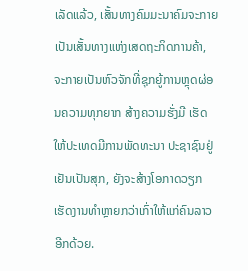ເລັດແລ້ວ, ເສັ້ນທາງຄົມມະນາຄົມຈະກາຍເປັນເສັ້ນທາງແຫ່ງເສດຖະກິດການຄ້າ, ຈະກາຍເປັນຫົວຈັກທີ່ຊຸກຍູ້ການຫຼຸດຜ່ອນຄວາມທຸກຍາກ ສ້າງຄວາມຮັ່ງມີ ເຮັດໃຫ້ປະເທດມີການພັດທະນາ ປະຊາຊົນຢູ່ເຢັນເປັນສຸກ, ຍັງຈະສ້າງໂອກາດວຽກເຮັດງານທຳຫຼາຍກວ່າເກົ່າໃຫ້ແກ່ຄົນລາວອີກດ້ວຍ.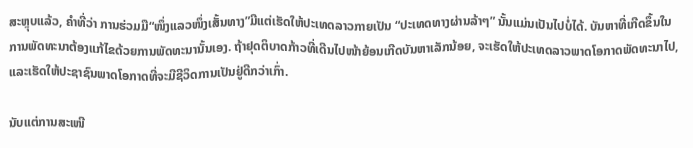ສະຫຼຸບແລ້ວ, ຄຳທີ່ວ່າ ການຮ່ວມມື“ໜຶ່ງແລວໜຶ່ງເສັ້ນທາງ”ມີແຕ່ເຮັດໃຫ້ປະເທດລາວກາຍເປັນ “ປະເທດທາງຜ່ານລ້າໆ” ນັ້ນແມ່ນເປັນໄປບໍ່ໄດ້. ບັນຫາທີ່ເກີດຂຶ້ນໃນການພັດທະນາຕ້ອງແກ້ໄຂດ້ວຍການພັດທະນານັ້ນເອງ. ຖ້າຢຸດຕິບາດກ້າວທີ່ເດີນໄປໜ້າຍ້ອນເກີດບັນຫາເລັກນ້ອຍ, ຈະເຮັດໃຫ້ປະເທດລາວພາດໂອກາດພັດທະນາໄປ, ແລະເຮັດໃຫ້ປະຊາຊົນພາດໂອກາດທີ່ຈະມີຊີວິດການເປັນຢູ່ດີກວ່າເກົ່າ.

ນັບແຕ່ການສະເໜີ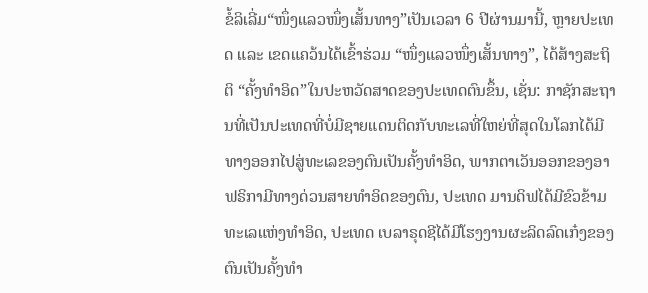ຂໍ້ລິເລີ່ມ“ໜຶ່ງແລວໜຶ່ງເສັ້ນທາງ”ເປັນເວລາ 6 ປີຜ່ານມານີ້, ຫຼາຍປະເທດ ແລະ ເຂດແຄວ້ນໄດ້ເຂົ້າຮ່ວມ “ໜຶ່ງແລວໜຶ່ງເສັ້ນທາງ”, ໄດ້ສ້າງສະຖິຕິ “ຄັ້ງທຳອິດ”ໃນປະຫວັດສາດຂອງປະເທດຕົນຂຶ້ນ, ເຊັ່ນ: ກາຊັກສະຖານທີ່ເປັນປະເທດທີ່ບໍ່ມີຊາຍແດນຕິດກັບທະເລທີ່ໃຫຍ່ທີ່ສຸດໃນໂລກໄດ້ມີທາງອອກໄປສູ່ທະເລຂອງຕົນເປັນຄັ້ງທຳອິດ, ພາກຕາເວັນອອກຂອງອາຟຣິກາມີທາງດ່ວນສາຍທຳອິດຂອງຕົນ, ປະເທດ ມານດິຟໄດ້ມີຂົວຂ້າມທະເລແຫ່ງທຳອິດ, ປະເທດ ເບລາຣຸດຊີໄດ້ມີໂຮງງານຜະລິດລົດເກ໋ງຂອງຕົນເປັນຄັ້ງທຳ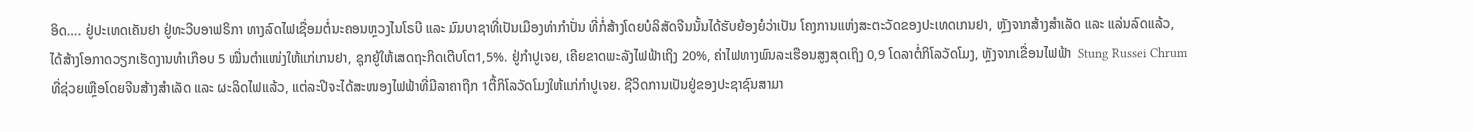ອິດ…. ຢູ່ປະເທດເຄັນຢາ ຢູ່ທະວີບອາຟຣິກາ ທາງລົດໄຟເຊື່ອມຕໍ່ນະຄອນຫຼວງໄນໂຣບີ ແລະ ມົມບາຊາທີ່ເປັນເມືອງທ່າກຳປັ່ນ ທີ່ກໍ່ສ້າງໂດຍບໍລິສັດຈີນນັ້ນໄດ້ຮັບຍ້ອງຍໍວ່າເປັນ ໂຄງການແຫ່ງສະຕະວັດຂອງປະເທດເກນຢາ, ຫຼັງຈາກສ້າງສຳເລັດ ແລະ ແລ່ນລົດແລ້ວ, ໄດ້ສ້າງໂອກາດວຽກເຮັດງານທຳເກືອບ 5 ໝື່ນຕຳແໜ່ງໃຫ້ແກ່ເກນຢາ, ຊຸກຍູ້ໃຫ້ເສດຖະກິດເຕີບໂຕ1,5%. ຢູ່ກຳປູເຈຍ, ເຄີຍຂາດພະລັງໄຟຟ້າເຖິງ 20%, ຄ່າໄຟທາງພົນລະເຮືອນສູງສຸດເຖິງ 0,9 ໂດລາຕໍ່ກິໂລວັດໂມງ, ຫຼັງຈາກເຂື່ອນໄຟຟ້າ  Stung Russei Chrum ທີ່ຊ່ວຍເຫຼືອໂດຍຈີນສ້າງສຳເລັດ ແລະ ຜະລິດໄຟແລ້ວ, ແຕ່ລະປີຈະໄດ້ສະໜອງໄຟຟ້າທີ່ມີລາຄາຖືກ 1ຕື້ກິໂລວັດໂມງໃຫ້ແກ່ກຳປູເຈຍ. ຊີວິດການເປັນຢູ່ຂອງປະຊາຊົນສາມາ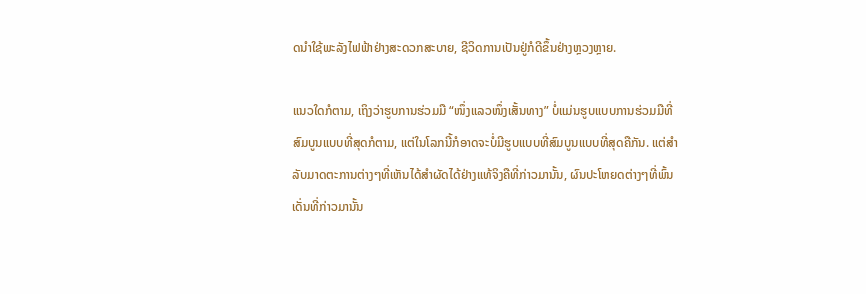ດນຳໃຊ້ພະລັງໄຟຟ້າຢ່າງສະດວກສະບາຍ, ຊີວິດການເປັນຢູ່ກໍດີຂຶ້ນຢ່າງຫຼວງຫຼາຍ.

ແນວໃດກໍຕາມ, ເຖິງວ່າຮູບການຮ່ວມມື “ໜຶ່ງແລວໜຶ່ງເສັ້ນທາງ” ບໍ່ແມ່ນຮູບແບບການຮ່ວມມືທີ່ສົມບູນແບບທີ່ສຸດກໍຕາມ, ແຕ່ໃນໂລກນີ້ກໍອາດຈະບໍ່ມີຮູບແບບທີ່ສົມບູນແບບທີ່ສຸດຄືກັນ. ແຕ່ສຳລັບມາດຕະການຕ່າງໆທີ່ເຫັນໄດ້ສຳຜັດໄດ້ຢ່າງແທ້ຈິງຄືທີ່ກ່າວມານັ້ນ, ຜົນປະໂຫຍດຕ່າງໆທີ່ພົ້ນເດັ່ນທີ່ກ່າວມານັ້ນ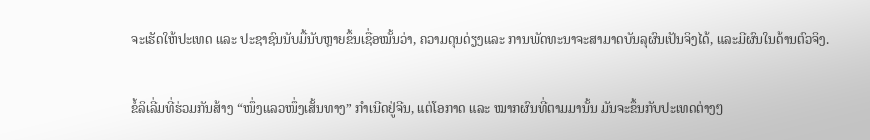ຈະເຮັດໃຫ້ປະເທດ ແລະ ປະຊາຊົນນັບມື້ນັບຫຼາຍຂຶ້ນເຊື່ອໝັ້ນວ່າ, ຄວາມດຸນດ່ຽງແລະ ການພັດທະນາຈະສາມາດບັນລຸຜົນເປັນຈິງໄດ້, ແລະມີຜົນໃນດ້ານຕົວຈິງ.

ຂໍ້ລິເລີ່ມທີ່ຮ່ວມກັນສ້າງ “ໜຶ່ງແລວໜຶ່ງເສັ້ນທາງ” ກຳເນີດຢູ່ຈີນ, ແຕ່ໂອກາດ ແລະ ໝາກຜົນທີ່ຕາມມານັ້ນ ມັນຈະຂຶ້ນກັບປະເທດຕ່າງໆ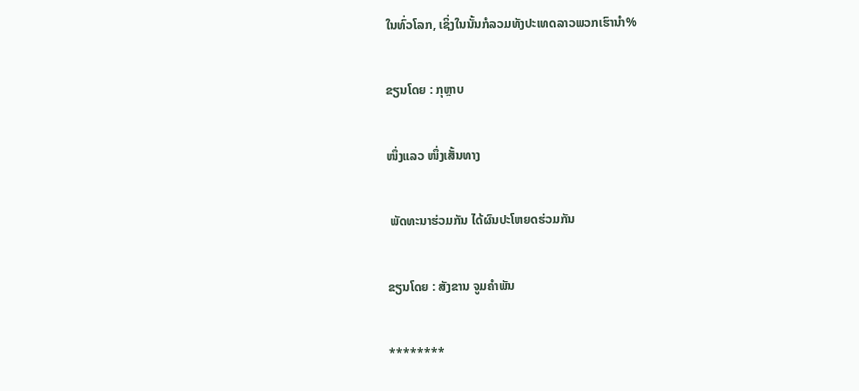ໃນທົ່ວໂລກ, ເຊິ່ງໃນນັ້ນກໍລວມທັງປະເທດລາວພວກເຮົານຳ%

ຂຽນໂດຍ : ກຸຫຼາບ

ໜຶ່ງແລວ ໜຶ່ງເສັ້ນທາງ

 ພັດທະນາຮ່ວມກັນ ໄດ້ຜົນປະໂຫຍດຮ່ວມກັນ

ຂຽນໂດຍ : ສັງຂານ ຈູມຄຳພັນ

********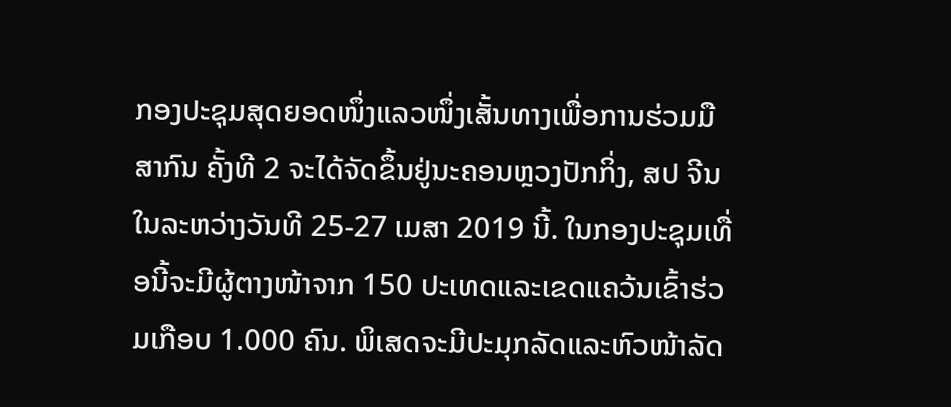ກອງປະຊຸມສຸດຍອດໜຶ່ງແລວໜຶ່ງເສັ້ນທາງເພື່ອການຮ່ວມມືສາກົນ ຄັ້ງທີ 2 ຈະໄດ້ຈັດຂຶ້ນຢູ່ນະຄອນຫຼວງປັກກິ່ງ, ສປ ຈີນ ໃນລະຫວ່າງວັນທີ 25-27 ເມສາ 2019 ນີ້. ໃນກອງປະຊຸມເທື່ອນີ້ຈະມີຜູ້ຕາງໜ້າຈາກ 150 ປະເທດແລະເຂດແຄວ້ນເຂົ້າຮ່ວມເກືອບ 1.000 ຄົນ. ພິເສດຈະມີປະມຸກລັດແລະຫົວໜ້າລັດ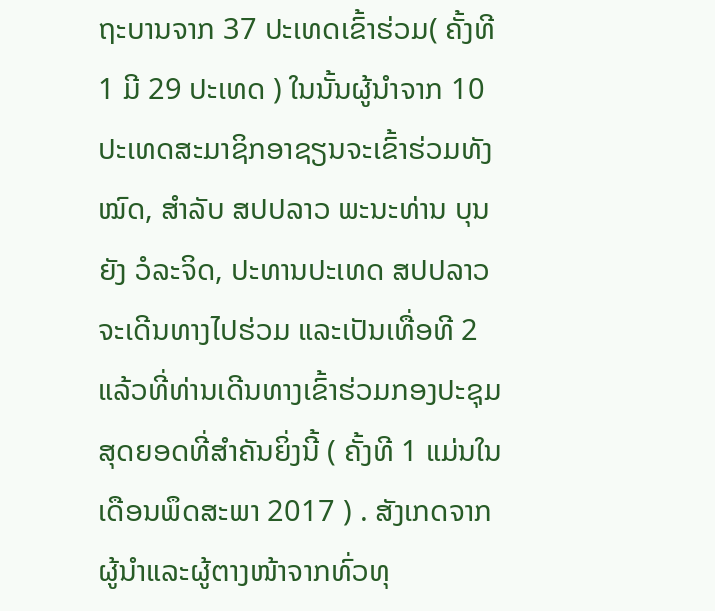ຖະບານຈາກ 37 ປະເທດເຂົ້າຮ່ວມ( ຄັ້ງທີ 1 ມີ 29 ປະເທດ ) ໃນນັ້ນຜູ້ນໍາຈາກ 10 ປະເທດສະມາຊິກອາຊຽນຈະເຂົ້າຮ່ວມທັງໝົດ, ສຳລັບ ສປປລາວ ພະນະທ່ານ ບຸນຍັງ ວໍລະຈິດ, ປະທານປະເທດ ສປປລາວ ຈະເດີນທາງໄປຮ່ວມ ແລະເປັນເທື່ອທີ 2 ແລ້ວທີ່ທ່ານເດີນທາງເຂົ້າຮ່ວມກອງປະຊຸມສຸດຍອດທີ່ສຳຄັນຍິ່ງນີ້ ( ຄັ້ງທີ 1 ແມ່ນໃນເດືອນພຶດສະພາ 2017 ) . ສັງເກດຈາກຜູ້ນຳແລະຜູ້ຕາງໜ້າຈາກທົ່ວທຸ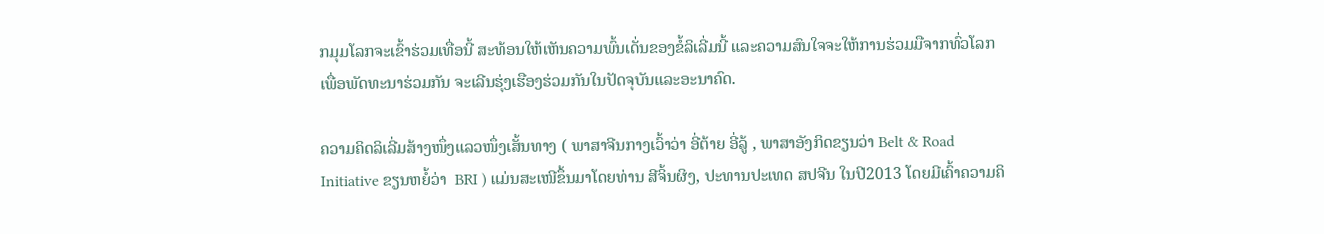ກມຸມໂລກຈະເຂົ້າຮ່ວມເທື່ອນີ້ ສະທ້ອນໃຫ້ເຫັນຄວາມພົ້ນເດັ່ນຂອງຂໍ້ລິເລີ່ມນີ້ ແລະຄວາມສົນໃຈຈະໃຫ້ການຮ່ວມມືຈາກທົ່ວໂລກເພື່ອພັດທະນາຮ່ວມກັນ ຈະເລີນຮຸ່ງເຮືອງຮ່ວມກັນໃນປັດຈຸບັນແລະອະນາຄົດ.

ຄວາມຄິດລິເລີ່ມສ້າງໜຶ່ງແລວໜຶ່ງເສັ້ນທາງ ( ພາສາຈີນກາງເວົ້າວ່າ ອີ່ຕ້າຍ ອີ່ລູ້ , ພາສາອັງກິດຂຽນວ່າ Belt & Road Initiative ຂຽນຫຍໍ້ວ່າ  BRI ) ແມ່ນສະເໜີຂຶ້ນມາໂດຍທ່ານ ສີຈິ້ນຜິງ, ປະທານປະເທດ ສປຈີນ ໃນປີ2013 ໂດຍມີເຄົ້າຄວາມຄິ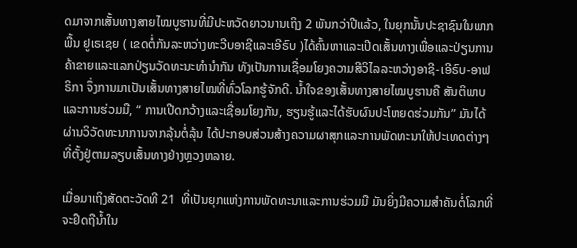ດມາຈາກເສັ້ນທາງສາຍໄໝບູຮານທີ່ມີປະຫວັດຍາວນານເຖິງ 2 ພັນກວ່າປີແລ້ວ, ໃນຍຸກນັ້ນປະຊາຊົນໃນພາກພື້ນ ຢູເຣເຊຍ ( ເຂດຕໍ່ກັນລະຫວ່າງທະວີບອາຊີແລະເອີຣົບ )ໄດ້ຄົ້ນຫາແລະເປີດເສັ້ນທາງເພື່ອແລະປ່ຽນການຄ້າຂາຍແລະແລກປ່ຽນວັດທະນະທຳນຳກັນ ທັງເປັນການເຊື່ອມໂຍງຄວາມສີວິໄລລະຫວ່າງອາຊີ-ເອີຣົບ-ອາຟຣິກາ ຈຶ່ງການມາເປັນເສັ້ນທາງສາຍໄໝທີ່ທົ່ວໂລກຮູ້ຈັກດີ. ນໍ້າໃຈຂອງເສັ້ນທາງສາຍໄໝບູຮານຄື ສັນຕິພາບ ແລະການຮ່ວມມື, “ ການເປີດກວ້າງແລະເຊື່ອມໂຍງກັນ, ຮຽນຮູ້ແລະໄດ້ຮັບຜົນປະໂຫຍດຮ່ວມກັນ” ມັນໄດ້ຜ່ານວິວັດທະນາການຈາກລຸ້ນຕໍ່ລຸ້ນ ໄດ້ປະກອບສ່ວນສ້າງຄວາມຜາສຸກແລະການພັດທະນາໃຫ້ປະເທດຕ່າງໆທີ່ຕັ້ງຢູ່ຕາມລຽບເສັ້ນທາງຢ່າງຫຼວງຫລາຍ.

ເມື່ອມາເຖິງສັດຕະວັດທີ 21  ທີ່ເປັນຍຸກແຫ່ງການພັດທະນາແລະການຮ່ວມມື ມັນຍິ່ງມີຄວາມສຳຄັນຕໍ່ໂລກທີ່ຈະຢຶດຖືນໍ້າໃນ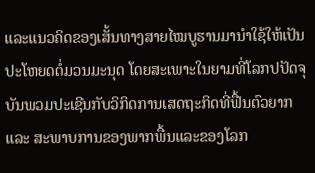ແລະແນວຄິດຂອງເສັ້ນທາງສາຍໄໝບູຮານມານຳໃຊ້ໃຫ້ເປັນປະໂຫຍດຕໍ່ມວນມະນຸດ ໂດຍສະເພາະໃນຍາມທີ່ໂລກປປັດຈຸບັນພວມປະເຊີນກັບວິກິດການເສດຖະກິດທີ່ຟື້ນຕົວຍາກ ແລະ ສະພາບການຂອງພາກພື້ນແລະຂອງໂລກ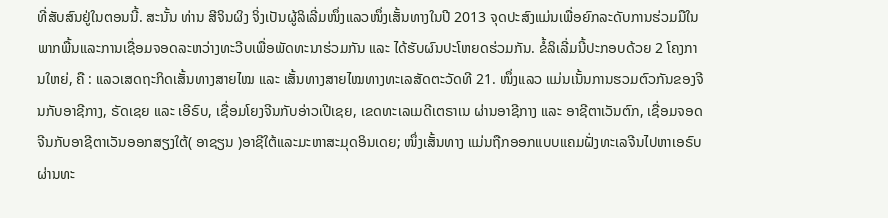ທີ່ສັບສົນຢູ່ໃນຕອນນີ້. ສະນັ້ນ ທ່ານ ສີຈິນຜິງ ຈິ່ງເປັນຜູ້ລິເລີ່ມໜຶ່ງແລວໜຶ່ງເສັ້ນທາງໃນປີ 2013 ຈຸດປະສົງແມ່ນເພື່ອຍົກລະດັບການຮ່ວມມືໃນພາກພື້ນແລະການເຊື່ອມຈອດລະຫວ່າງທະວີບເພື່ອພັດທະນາຮ່ວມກັນ ແລະ ໄດ້ຮັບຜົນປະໂຫຍດຮ່ວມກັນ. ຂໍ້ລິເລີ່ມນີ້ປະກອບດ້ວຍ 2 ໂຄງການໃຫຍ່, ຄື : ແລວເສດຖະກິດເສັ້ນທາງສາຍໄໝ ແລະ ເສັ້ນທາງສາຍໄໝທາງທະເລສັດຕະວັດທີ 21. ໜຶ່ງແລວ ແມ່ນເນັ້ນການຮວມຕົວກັນຂອງຈີນກັບອາຊີກາງ, ຣັດເຊຍ ແລະ ເອີຣົບ, ເຊື່ອມໂຍງຈີນກັບອ່າວເປີເຊຍ, ເຂດທະເລເມດີເຕຣາເນ ຜ່ານອາຊີກາງ ແລະ ອາຊີຕາເວັນຕົກ, ເຊື່ອມຈອດຈີນກັບອາຊີຕາເວັນອອກສຽງໃຕ້( ອາຊຽນ )ອາຊີໃຕ້ແລະມະຫາສະມຸດອິນເດຍ; ໜຶ່ງເສັ້ນທາງ ແມ່ນຖືກອອກແບບແຄມຝັ່ງທະເລຈີນໄປຫາເອຣົບຜ່ານທະ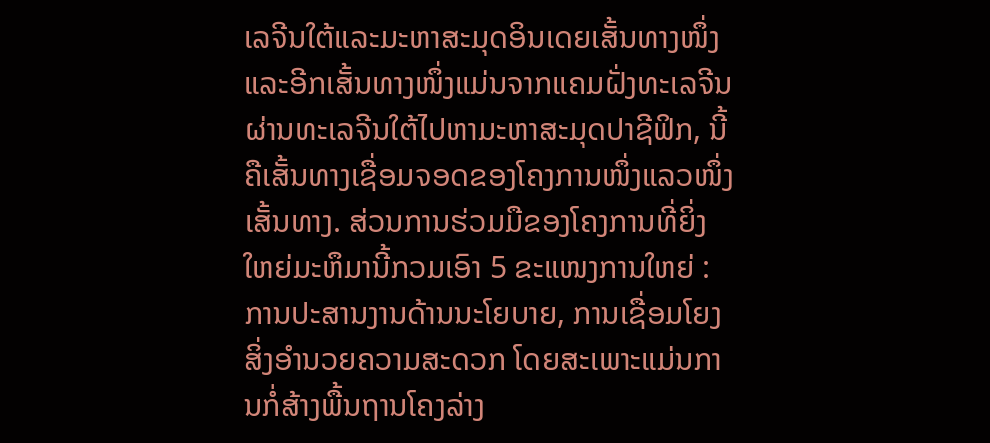ເລຈີນໃຕ້ແລະມະຫາສະມຸດອິນເດຍເສັ້ນທາງໜຶ່ງ ແລະອີກເສັ້ນທາງໜຶ່ງແມ່ນຈາກແຄມຝັ່ງທະເລຈີນຜ່ານທະເລຈີນໃຕ້ໄປຫາມະຫາສະມຸດປາຊີຟິກ, ນີ້ຄືເສັ້ນທາງເຊື່ອມຈອດຂອງໂຄງການໜຶ່ງແລວໜຶ່ງເສັ້ນທາງ. ສ່ວນການຮ່ວມມືຂອງໂຄງການທີ່ຍິ່ງໃຫຍ່ມະຫຶມານີ້ກວມເອົາ 5 ຂະແໜງການໃຫຍ່ : ການປະສານງານດ້ານນະໂຍບາຍ, ການເຊື່ອມໂຍງສິ່ງອຳນວຍຄວາມສະດວກ ໂດຍສະເພາະແມ່ນການກໍ່ສ້າງພື້ນຖານໂຄງລ່າງ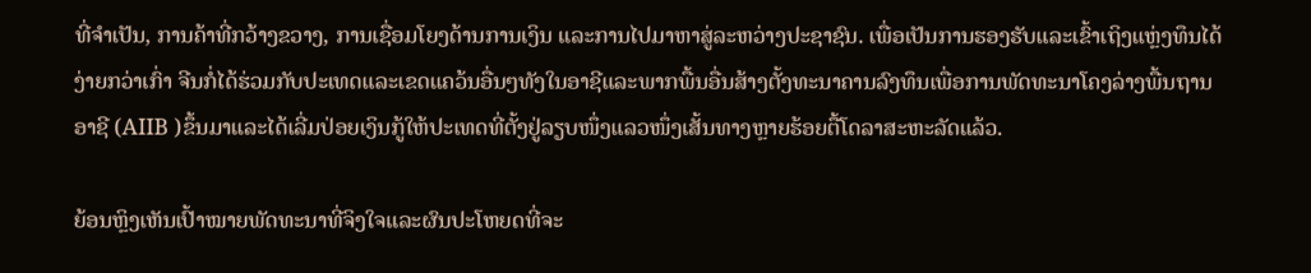ທີ່ຈຳເປັນ, ການຄ້າທີ່ກວ້າງຂວາງ, ການເຊື່ອມໂຍງດ້ານການເງິນ ແລະການໄປມາຫາສູ່ລະຫວ່າງປະຊາຊົນ. ເພື່ອເປັນການຮອງຮັບແລະເຂົ້າເຖິງແຫຼ່ງທຶນໄດ້ງ່າຍກວ່າເກົ່າ ຈີນກໍ່ໄດ້ຮ່ວມກັບປະເທດແລະເຂດແຄວ້ນອື່ນໆທັງໃນອາຊີແລະພາກພື້ນອື່ນສ້າງຕັ້ງທະນາຄານລົງທຶນເພື່ອການພັດທະນາໂຄງລ່າງພື້ນຖານອາຊີ (AIIB )ຂຶ້ນມາແລະໄດ້ເລີ່ມປ່ອຍເງິນກູ້ໃຫ້ປະເທດທີ່ຕັ້ງຢູ່ລຽບໜຶ່ງແລວໜຶ່ງເສັ້ນທາງຫຼາຍຮ້ອຍຕື້ໂດລາສະຫະລັດແລ້ວ.

ຍ້ອນຫຼິງເຫັນເປົ້າໝາຍພັດທະນາທີ່ຈິງໃຈແລະຜົນປະໂຫຍດທີ່ຈະ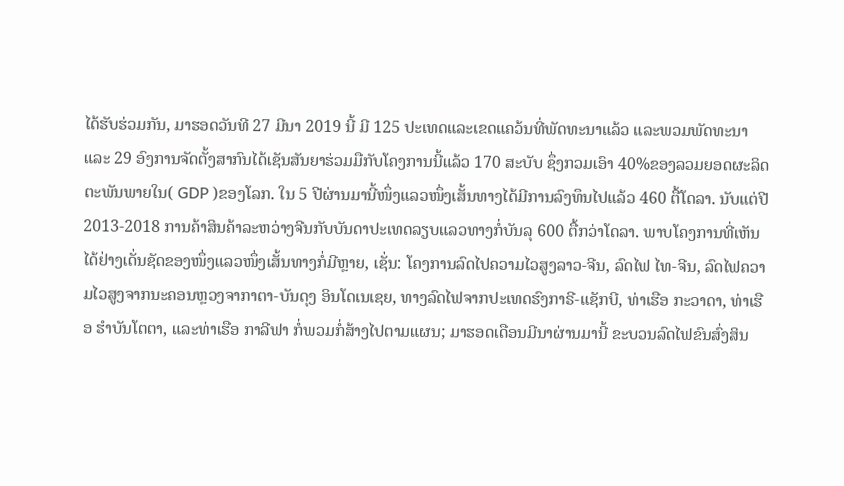ໄດ້ຮັບຮ່ວມກັນ, ມາຮອດວັນທີ 27 ມີນາ 2019 ນີ້ ມີ 125 ປະເທດແລະເຂດແຄວ້ນທີ່ພັດທະນາແລ້ວ ແລະພວມພັດທະນາ ແລະ 29 ອົງການຈັດຕັ້ງສາກົນໄດ້ເຊັນສັນຍາຮ່ວມມືກັບໂຄງການນີ້ແລ້ວ 170 ສະບັບ ຊຶ່ງກວມເອົາ 40%ຂອງລວມຍອດຜະລິດຕະພັນພາຍໃນ( GDP )ຂອງໂລກ. ໃນ 5 ປີຜ່ານມານີ້ໜຶ່ງແລວໜຶ່ງເສັ້ນທາງໄດ້ມີການລົງທຶນໄປແລ້ວ 460 ຕື້ໂດລາ. ນັບແຕ່ປີ 2013-2018 ການຄ້າສິນຄ້າລະຫວ່າງຈີນກັບບັນດາປະເທດລຽບແລວທາງກໍ່ບັນລຸ 600 ຕື້ກວ່າໂດລາ. ພາບໂຄງການທີ່ເຫັນໄດ້ຢ່າງເດັ່ນຊັດຂອງໜຶ່ງແລວໜຶ່ງເສັ້ນທາງກໍ່ມີຫຼາຍ, ເຊັ່ນ: ໂຄງການລົດໄປຄວາມໄວສູງລາວ-ຈີນ, ລົດໄຟ ໄທ-ຈີນ, ລົດໄຟຄວາມໄວສູງຈາກນະຄອນຫຼວງຈາກາຕາ-ບັນດຸງ ອິນໂດເນເຊຍ, ທາງລົດໄຟຈາກປະເທດຮົງກາຣີ-ແຊັກບີ, ທ່າເຮືອ ກະວາດາ, ທ່າເຮືອ ຮຳບັນໂຕຕາ, ແລະທ່າເຮືອ ກາລີຟາ ກໍ່ພວມກໍ່ສ້າງໄປຕາມແຜນ; ມາຮອດເດືອນມີນາຜ່ານມານີ້ ຂະບວນລົດໄຟຂົນສົ່ງສິນ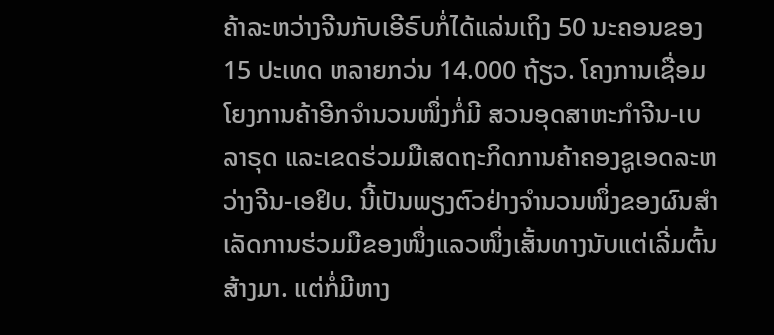ຄ້າລະຫວ່າງຈີນກັບເອີຣົບກໍ່ໄດ້ແລ່ນເຖິງ 50 ນະຄອນຂອງ 15 ປະເທດ ຫລາຍກວ່ນ 14.000 ຖ້ຽວ. ໂຄງການເຊື່ອມໂຍງການຄ້າອີກຈຳນວນໜຶ່ງກໍ່ມີ ສວນອຸດສາຫະກຳຈີນ-ເບລາຣຸດ ແລະເຂດຮ່ວມມືເສດຖະກິດການຄ້າຄອງຊູເອດລະຫວ່າງຈີນ-ເອຢິບ. ນີ້ເປັນພຽງຕົວຢ່າງຈຳນວນໜຶ່ງຂອງຜົນສຳເລັດການຮ່ວມມືຂອງໜຶ່ງແລວໜຶ່ງເສັ້ນທາງນັບແຕ່ເລີ່ມຕົ້ນສ້າງມາ. ແຕ່ກໍ່ມີຫາງ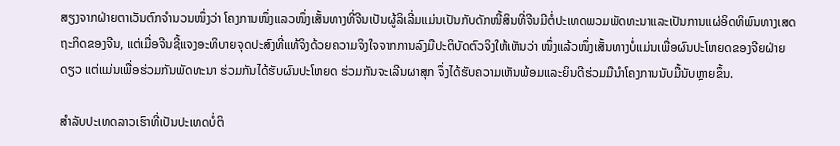ສຽງຈາກຝ່າຍຕາເວັນຕົກຈຳນວນໜຶ່ງວ່າ ໂຄງການໜຶ່ງແລວໜຶ່ງເສັ້ນທາງທີ່ຈີນເປັນຜູ້ລິເລີ່ມແມ່ນເປັນກັບດັກໜີ້ສິນທີ່ຈີນມີຕໍ່ປະເທດພວມພັດທະນາແລະເປັນການແຜ່ອິດທິພົນທາງເສດຖະກິດຂອງຈີນ, ແຕ່ເມື່ອຈີນຊີ້ແຈງອະທິບາຍຈຸດປະສົງທີ່ແທ້ຈິງດ້ວຍຄວາມຈິງໃຈຈາກການລົງມືປະຕິບັດຕົວຈິງໃຫ້ເຫັນວ່າ ໜຶ່ງແລ້ວໜຶ່ງເສັ້ນທາງບໍ່ແມ່ນເພື່ອຜົນປະໂຫຍດຂອງຈີຍຝ່າຍດຽວ ແຕ່ແມ່ນເພື່ອຮ່ວມກັນພັດທະນາ ຮ່ວມກັນໄດ້ຮັບຜົນປະໂຫຍດ ຮ່ວມກັນຈະເລີນຜາສຸກ ຈຶ່ງໄດ້ຮັບຄວາມເຫັນພ້ອມແລະຍິນດີຮ່ວມມືນຳໂຄງການນັບມື້ນັບຫຼາຍຂຶ້ນ.

ສຳລັບປະເທດລາວເຮົາທີ່ເປັນປະເທດບໍ່ຕິ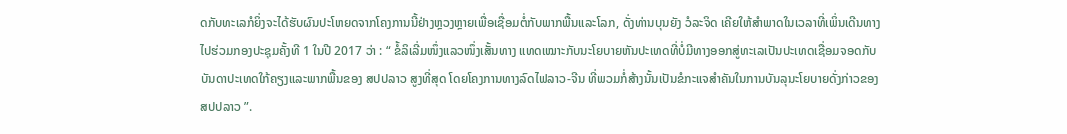ດກັບທະເລກໍຍິ່ງຈະໄດ້ຮັບຜົນປະໂຫຍດຈາກໂຄງການນີ້ຢ່າງຫຼວງຫຼາຍເພື່ອເຊື່ອມຕໍ່ກັບພາກພື້ນແລະໂລກ, ດັ່ງທ່ານບຸນຍັງ ວໍລະຈິດ ເຄີຍໃຫ້ສຳພາດໃນເວລາທີ່ເພິ່ນເດີນທາງໄປຮ່ວມກອງປະຊຸມຄັ້ງທີ 1 ໃນປີ 2017 ວ່າ : “ ຂໍ້ລິເລີ່ມໜຶ່ງແລວໜຶ່ງເສັ້ນທາງ ແທດເໝາະກັບນະໂຍບາຍຫັນປະເທດທີ່ບໍ່ມີທາງອອກສູ່ທະເລເປັນປະເທດເຊື່ອມຈອດກັບບັນດາປະເທດໃກ້ຄຽງແລະພາກພື້ນຂອງ ສປປລາວ ສູງທີ່ສຸດ ໂດຍໂຄງການທາງລົດໄຟລາວ-ຈີນ ທີ່ພວມກໍ່ສ້າງນັ້ນເປັນຂໍກະແຈສຳຄັນໃນການບັນລຸນະໂຍບາຍດັ່ງກ່າວຂອງ ສປປລາວ ”.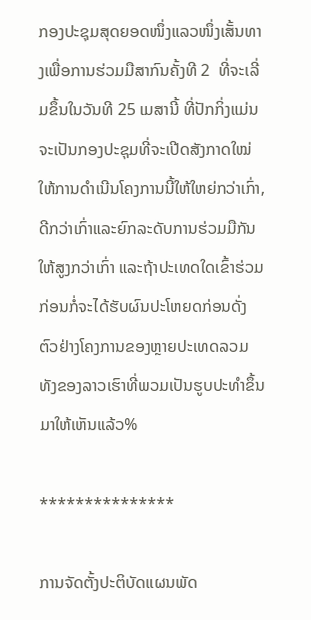ກອງປະຊຸມສຸດຍອດໜຶ່ງແລວໜຶ່ງເສັ້ນທາງເພື່ອການຮ່ວມມືສາກົນຄັ້ງທີ 2  ທີ່ຈະເລີ່ມຂຶ້ນໃນວັນທີ 25 ເມສານີ້ ທີ່ປັກກິ່ງແມ່ນຈະເປັນກອງປະຊຸມທີ່ຈະເປີດສັງກາດໃໝ່ໃຫ້ການດຳເນີນໂຄງການນີ້ໃຫ້ໃຫຍ່ກວ່າເກົ່າ, ດີກວ່າເກົ່າແລະຍົກລະດັບການຮ່ວມມືກັນໃຫ້ສູງກວ່າເກົ່າ ແລະຖ້າປະເທດໃດເຂົ້າຮ່ວມກ່ອນກໍ່ຈະໄດ້ຮັບຜົນປະໂຫຍດກ່ອນດັ່ງຕົວຢ່າງໂຄງການຂອງຫຼາຍປະເທດລວມທັງຂອງລາວເຮົາທີ່ພວມເປັນຮູບປະທຳຂຶ້ນມາໃຫ້ເຫັນແລ້ວ%

***************

ການຈັດຕັ້ງປະຕິບັດແຜນພັດ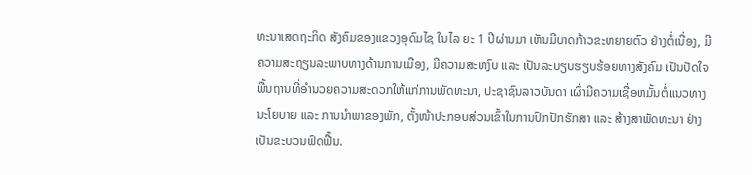ທະນາເສດຖະກິດ ສັງຄົມຂອງແຂວງອຸດົມໄຊ ໃນໄລ ຍະ 1 ປີຜ່ານມາ ເຫັນມີບາດກ້າວຂະຫຍາຍຕົວ ຢ່າງຕໍ່ເນື່ອງ, ມີຄວາມສະຖຽນລະພາບທາງດ້ານການເມືອງ, ມີຄວາມສະຫງົບ ແລະ ເປັນລະບຽບຮຽບຮ້ອຍທາງສັງຄົມ ເປັນປັດໃຈພື້ນຖານທີ່ອຳນວຍຄວາມສະດວກໃຫ້ແກ່ການພັດທະນາ, ປະຊາຊົນລາວບັນດາ ເຜົ່າມີຄວາມເຊື່ອຫມັ້ນຕໍ່ແນວທາງນະໂຍບາຍ ແລະ ການນໍາພາຂອງພັກ, ຕັ້ງໜ້າປະກອບສ່ວນເຂົ້າໃນການປົກປັກຮັກສາ ແລະ ສ້າງສາພັດທະນາ ຢ່າງເປັນຂະບວນຟົດຟື້ນ.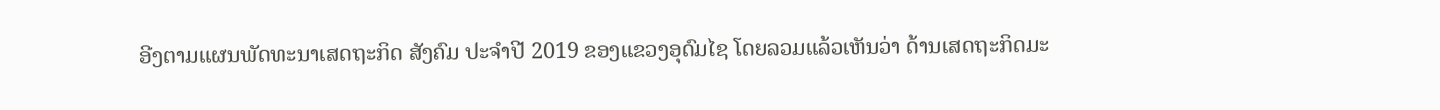ອີງຕາມແຜນພັດທະນາເສດຖະກິດ ສັງຄົມ ປະຈຳປີ 2019 ຂອງແຂວງອຸດົມໄຊ ໂດຍລວມແລ້ວເຫັນວ່າ ດ້ານເສດຖະກິດມະ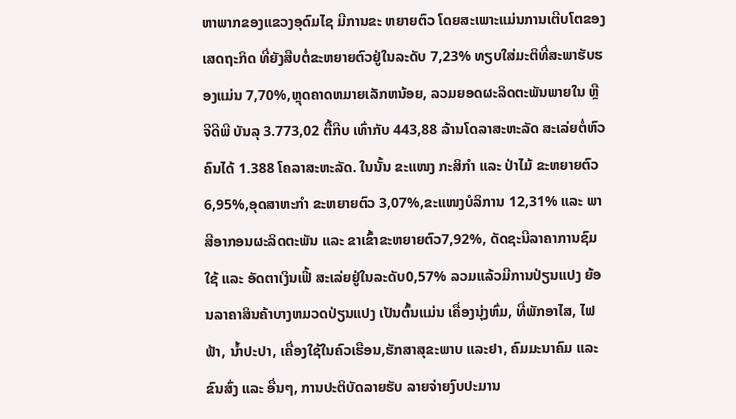ຫາພາກຂອງແຂວງອຸດົມໄຊ ມີການຂະ ຫຍາຍຕົວ ໂດຍສະເພາະແມ່ນການເຕີບໂຕຂອງເສດຖະກິດ ທີ່ຍັງສືບຕໍ່ຂະຫຍາຍຕົວຢູ່ໃນລະດັບ 7,23% ທຽບໃສ່ມະຕິທີ່ສະພາຮັບຮອງແມ່ນ 7,70%,ຫຼຸດຄາດຫມາຍເລັກຫນ້ອຍ, ລວມຍອດຜະລິດຕະພັນພາຍໃນ ຫຼື ຈີດີພີ ບັນລຸ 3.773,02 ຕື້ກີບ ເທົ່າກັບ 443,88 ລ້ານໂດລາສະຫະລັດ ສະເລ່ຍຕໍ່ຫົວຄົນໄດ້ 1.388 ໂຄລາສະຫະລັດ. ໃນນັ້ນ ຂະແໜງ ກະສິກຳ ແລະ ປ່າໄມ້ ຂະຫຍາຍຕົວ 6,95%,ອຸດສາຫະກຳ ຂະຫຍາຍຕົວ 3,07%,ຂະແໜງບໍລິການ 12,31% ແລະ ພາສີອາກອນຜະລິດຕະພັນ ແລະ ຂາເຂົ້າຂະຫຍາຍຕົວ7,92%, ດັດຊະນີລາຄາການຊົມໃຊ້ ແລະ ອັດຕາເງິນເຟີ້ ສະເລ່ຍຢູ່ໃນລະດັບ0,57% ລວມແລ້ວມີການປ່ຽນແປງ ຍ້ອນລາຄາສິນຄ້າບາງຫມວດປ່ຽນແປງ ເປັນຕົ້ນແມ່ນ ເຄື່ອງນຸ່ງຫົ່ມ, ທີ່ພັກອາໄສ, ໄຟຟ້າ, ນໍ້າປະປາ, ເຄື່ອງໃຊ້ໃນຄົວເຮືອນ,ຮັກສາສຸຂະພາບ ແລະຢາ, ຄົມມະນາຄົມ ແລະ ຂົນສົ່ງ ແລະ ອື່ນໆ, ການປະຕິບັດລາຍຮັບ ລາຍຈ່າຍງົບປະມານ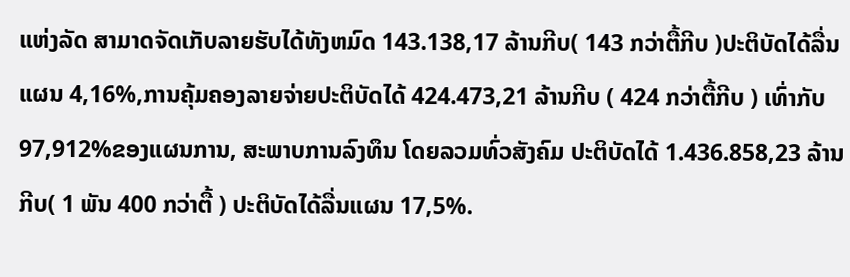ແຫ່ງລັດ ສາມາດຈັດເກັບລາຍຮັບໄດ້ທັງຫມົດ 143.138,17 ລ້ານກີບ( 143 ກວ່າຕື້ກີບ )ປະຕິບັດໄດ້ລື່ນແຜນ 4,16%,ການຄຸ້ມຄອງລາຍຈ່າຍປະຕິບັດໄດ້ 424.473,21 ລ້ານກີບ ( 424 ກວ່າຕື້ກີບ ) ເທົ່າກັບ 97,912%ຂອງແຜນການ, ສະພາບການລົງທຶນ ໂດຍລວມທົ່ວສັງຄົມ ປະຕິບັດໄດ້ 1.436.858,23 ລ້ານກີບ( 1 ພັນ 400 ກວ່າຕື້ ) ປະຕິບັດໄດ້ລື່ນແຜນ 17,5%.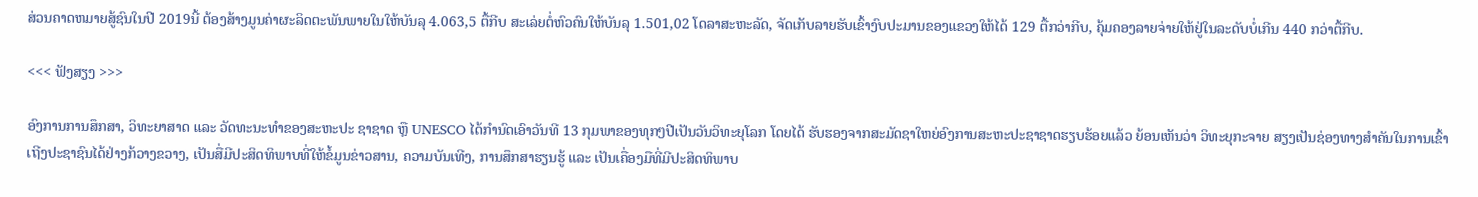ສ່ວນຄາດຫມາຍສູ້ຊົນໃນປີ 2019ນີ້ ຕ້ອງສ້າງມູນຄ່າຜະລິດຕະພັນພາຍໃນໃຫ້ບັນລຸ 4.063,5 ຕື້ກີບ ສະເລ່ຍຕໍ່ຫົວຄົນໃຫ້ບັນລຸ 1.501,02 ໂດລາສະຫະລັດ, ຈັດເກັບລາຍຮັບເຂົ້າງົບປະມານຂອງແຂວງໃຫ້ໄດ້ 129 ຕື້ກວ່າກີບ, ຄຸ້ມຄອງລາຍຈ່າຍໃຫ້ຢູ່ໃນລະດັບບໍ່ເກີນ 440 ກວ່າຕື້ກີບ.

<<< ຟັງສຽງ >>>

ອົງການການສຶກສາ, ວິທະຍາສາດ ແລະ ວັດທະນະທຳຂອງສະຫະປະ ຊາຊາດ ຫຼື UNESCO ໄດ້ກໍານົດເອົາວັນທີ 13 ກຸມພາຂອງທຸກໆປີເປັນວັນວິທະຍຸໂລກ ໂດຍໄດ້ ຮັບຮອງຈາກສະມັດຊາໃຫຍ່ອົງການສະຫະປະຊາຊາດຮຽບຮ້ອຍແລ້ວ ຍ້ອນເຫັນວ່າ ວິທະຍຸກະຈາຍ ສຽງເປັນຊ່ອງທາງສໍາຄັນໃນການເຂົ້າເຖີງປະຊາຊົນໄດ້ຢ່າງກ້ວາງຂວາງ, ເປັນສື່ມີປະສິດທິພາບທີ່ໃຫ້ຂໍ້ມູນຂ່າວສານ, ຄວາມບັນເທີງ, ການສຶກສາຮຽນຮູ້ ແລະ ເປັນເຄື່ອງມືທີ່ມີປະສິດທິພາບ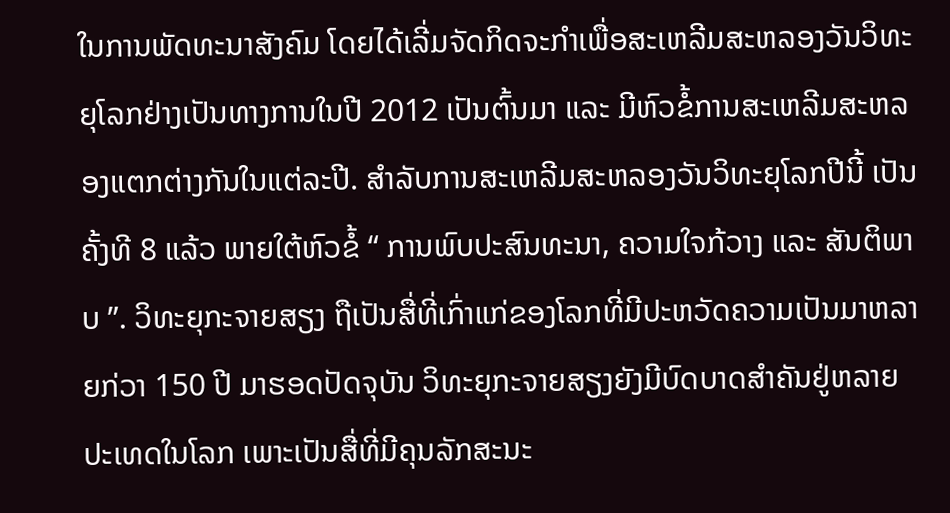ໃນການພັດທະນາສັງຄົມ ໂດຍໄດ້ເລີ່ມຈັດກິດຈະກໍາເພື່ອສະເຫລີມສະຫລອງວັນວິທະຍຸໂລກຢ່າງເປັນທາງການໃນປີ 2012 ເປັນຕົ້ນມາ ແລະ ມີຫົວຂໍ້ການສະເຫລີມສະຫລອງແຕກຕ່າງກັນໃນແຕ່ລະປີ. ສໍາລັບການສະເຫລີມສະຫລອງວັນວິທະຍຸໂລກປີນີ້ ເປັນຄັ້ງທີ 8 ແລ້ວ ພາຍໃຕ້ຫົວຂໍ້ “ ການພົບປະສົນທະນາ, ຄວາມໃຈກ້ວາງ ແລະ ສັນຕິພາບ ”. ວິທະຍຸກະຈາຍສຽງ ຖືເປັນສື່ທີ່ເກົ່າແກ່ຂອງໂລກທີ່ມີປະຫວັດຄວາມເປັນມາຫລາຍກ່ວາ 150 ປີ ມາຮອດປັດຈຸບັນ ວິທະຍຸກະຈາຍສຽງຍັງມີບົດບາດສຳຄັນຢູ່ຫລາຍປະເທດໃນໂລກ ເພາະເປັນສື່ທີ່ມີຄຸນລັກສະນະ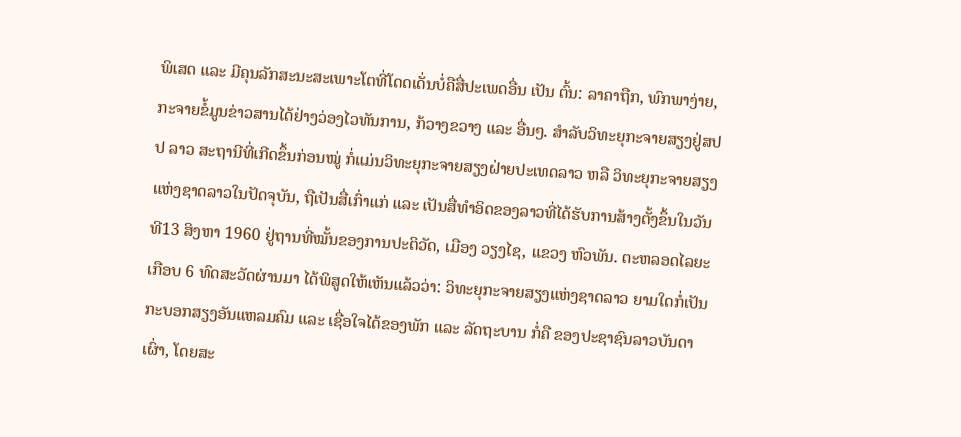ພິເສດ ແລະ ມີຄຸນລັກສະນະສະເພາະໂຕທີ່ໂດດເດັ່ນບໍ່ຄືສື່ປະເພດອື່ນ ເປັນ ຕົ້ນ: ລາຄາຖືກ, ພົກພາງ່າຍ, ກະຈາຍຂໍ້ມູນຂ່າວສານໄດ້ຢ່າງວ່ອງໄວທັນການ, ກ້ວາງຂວາງ ແລະ ອື່ນໆ. ສຳລັບວິທະຍຸກະຈາຍສຽງຢູ່ສປປ ລາວ ສະຖານີທີ່ເກີດຂຶ້ນກ່ອນໝູ່ ກໍ່ແມ່ນວິທະຍຸກະຈາຍສຽງຝ່າຍປະເທດລາວ ຫລື ວິທະຍຸກະຈາຍສຽງແຫ່ງຊາດລາວໃນປັດຈຸບັນ, ຖືເປັນສື່ເກົ່າແກ່ ແລະ ເປັນສື່ທຳອິດຂອງລາວທີ່ໄດ້ຮັບການສ້າງຕັ້ງຂຶ້ນໃນວັນທີ13 ສິງຫາ 1960 ຢູ່ຖານທີ່ໝັ້ນຂອງການປະຕິວັດ, ເມືອງ ວຽງໄຊ, ແຂວງ ຫົວພັນ. ຕະຫລອດໄລຍະເກືອບ 6 ທົດສະວັດຜ່ານມາ ໄດ້ພິສູດໃຫ້ເຫັນແລ້ວວ່າ: ວິທະຍຸກະຈາຍສຽງແຫ່ງຊາດລາວ ຍາມໃດກໍ່ເປັນກະບອກສຽງອັນແຫລມຄົມ ແລະ ເຊື່ອໃຈໄດ້ຂອງພັກ ແລະ ລັດຖະບານ ກໍ່ຄື ຂອງປະຊາຊົນລາວບັນດາເຜົ່າ, ໂດຍສະ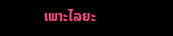ເພາະໄລຍະ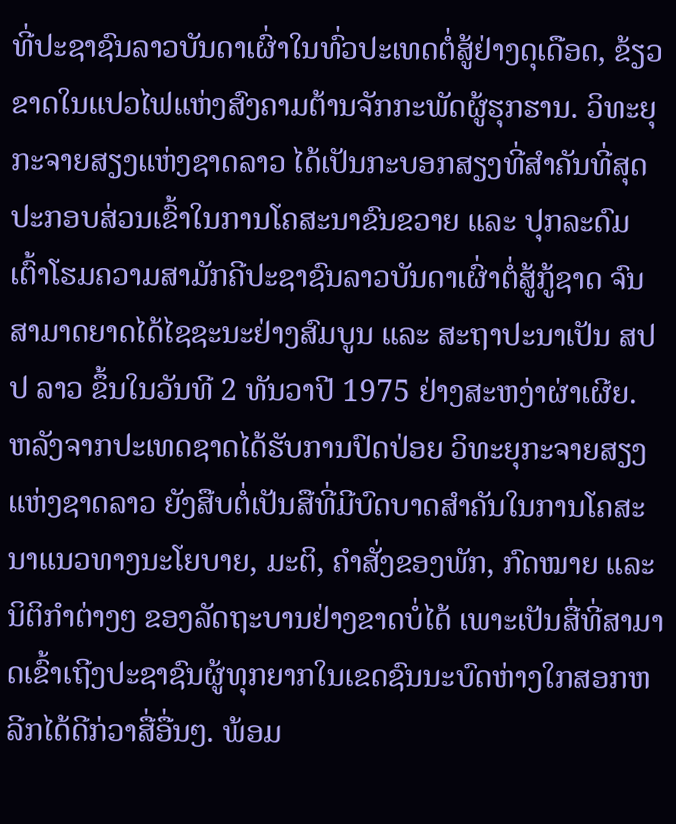ທີ່ປະຊາຊົນລາວບັນດາເຜົ່າໃນທົ່ວປະເທດຕໍ່ສູ້ຢ່າງດຸເດືອດ, ຂ້ຽວຂາດໃນແປວໄຟແຫ່ງສົງຄາມຕ້ານຈັກກະພັດຜູ້ຮຸກຮານ. ວິທະຍຸກະຈາຍສຽງແຫ່ງຊາດລາວ ໄດ້ເປັນກະບອກສຽງທີ່ສຳຄັນທີ່ສຸດປະກອບສ່ວນເຂົ້າໃນການໂຄສະນາຂົນຂວາຍ ແລະ ປຸກລະດົມເຕົ້າໂຮມຄວາມສາມັກຄີປະຊາຊົນລາວບັນດາເຜົ່າຕໍ່ສູ້ກູ້ຊາດ ຈົນສາມາດຍາດໄດ້ໄຊຊະນະຢ່າງສົມບູນ ແລະ ສະຖາປະນາເປັນ ສປປ ລາວ ຂຶ້ນໃນວັນທີ 2 ທັນວາປີ 1975 ຢ່າງສະຫງ່າຜ່າເຜີຍ. ຫລັງຈາກປະເທດຊາດໄດ້ຮັບການປົດປ່ອຍ ວິທະຍຸກະຈາຍສຽງແຫ່ງຊາດລາວ ຍັງສືບຕໍ່ເປັນສືທີ່ມີບົດບາດສຳຄັນໃນການໂຄສະນາແນວທາງນະໂຍບາຍ, ມະຕິ, ຄຳສັ່ງຂອງພັກ, ກົດໝາຍ ແລະ ນິຕິກຳຕ່າງໆ ຂອງລັດຖະບານຢ່າງຂາດບໍ່ໄດ້ ເພາະເປັນສື່ທີ່ສາມາດເຂົ້າເຖີງປະຊາຊົນຜູ້ທຸກຍາກໃນເຂດຊົນນະບົດຫ່າງໃກສອກຫລີກໄດ້ດີກ່ວາສື່ອື່ນໆ. ພ້ອມ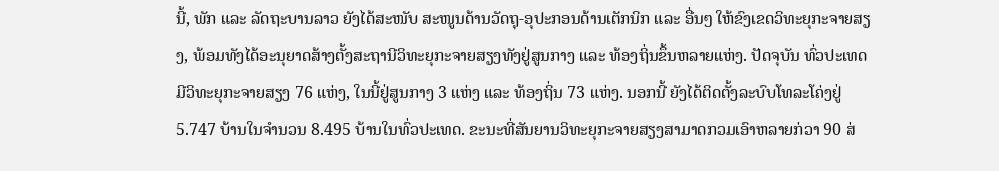ນີ້, ພັກ ແລະ ລັດຖະບານລາວ ຍັງໄດ້ສະໜັບ ສະໜູນດ້ານວັດຖຸ-ອຸປະກອນດ້ານເຕັກນິກ ແລະ ອື່ນໆ ໃຫ້ຂົງເຂດວິທະຍຸກະຈາຍສຽງ, ພ້ອມທັງໄດ້ອະນຸຍາດສ້າງຕັ້ງສະຖານີວິທະຍຸກະຈາຍສຽງທັງຢູ່ສູນກາງ ແລະ ທ້ອງຖິ່ນຂຶ້ນຫລາຍແຫ່ງ. ປັດຈຸບັນ ທົ່ວປະເທດມີວິທະຍຸກະຈາຍສຽງ 76 ແຫ່ງ, ໃນນີ້ຢູ່ສູນກາງ 3 ແຫ່ງ ແລະ ທ້ອງຖິ່ນ 73 ແຫ່ງ. ນອກນີ້ ຍັງໄດ້ຕິດຕັ້ງລະບົບໂທລະໂຄ່ງຢູ່ 5.747 ບ້ານໃນຈໍານວນ 8.495 ບ້ານໃນທົ່ວປະເທດ. ຂະນະທີ່ສັນຍານວິທະຍຸກະຈາຍສຽງສາມາດກວມເອົາຫລາຍກ່ວາ 90 ສ່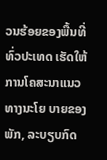ວນຮ້ອຍຂອງພື້ນທີ່ທົ່ວປະເທດ ເຮັດໃຫ້ການໂຄສະນາແນວທາງນະໂຍ ບາຍຂອງພັກ, ລະບຽບກົດ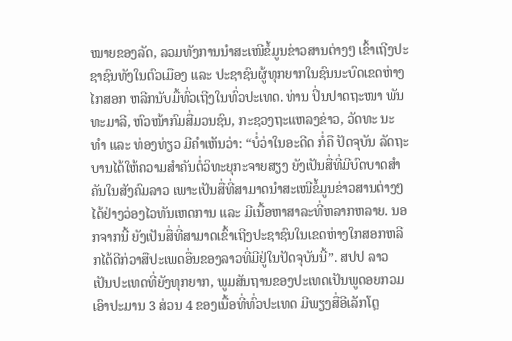ໝາຍຂອງລັດ, ລວມທັງການນຳສະເໜີຂໍ້ມູນຂ່າວສານຕ່າງໆ ເຂົ້າເຖີງປະຊາຊົນທັງໃນຕົວເມືອງ ແລະ ປະຊາຊົນຜູ້ທຸກຍາກໃນຊົນນະບົດເຂດຫ່າງໄກສອກ ຫລີກນັບມື້ທົ່ວເຖີງໃນທົ່ວປະເທດ. ທ່ານ ປິ່ນປາດຖະໜາ ພັນທະມາລີ, ຫົວໜ້າກົມສື່ມວນຊົນ, ກະຊວງຖະແຫລງຂ່າວ, ວັດທະ ນະທໍາ ແລະ ທ່ອງທ່ຽວ ມີຄຳເຫັນວ່າ: “ບໍ່ວ່າໃນອະດີດ ກໍ່ຄື ປັດຈຸບັນ ລັດຖະບານໄດ້ໃຫ້ຄວາມສໍາຄັນຕໍ່ວິທະຍຸກະຈາຍສຽງ ຍັງເປັນສື່ທີ່ມີບົດບາດສໍາຄັນໃນສັງຄົມລາວ ເພາະເປັນສື່ທີ່ສາມາດນໍາສະເໜີຂໍ້ມູນຂ່າວສານຕ່າງໆ ໄດ້ຢ່າງວ່ອງໄວທັນເຫດການ ແລະ ມີເນື້ອຫາສາລະທີ່ຫລາກຫລາຍ. ນອກຈາກນີ້ ຍັງເປັນສື່ທີ່ສາມາດເຂົ້າເຖີງປະຊາຊົນໃນເຂດຫ່າງໃກສອກຫລີກໄດ້ດີກ່ວາສືປະເພດອື່ນຂອງລາວທີ່ມີຢູ່ໃນປັດຈຸບັນນີ້”. ສປປ ລາວ ເປັນປະເທດທີ່ຍັງທຸກຍາກ, ພູມສັນຖານຂອງປະເທດເປັນພູດອຍກວມເອົາປະມານ 3 ສ່ວນ 4 ຂອງເນື້ອທີ່ທົ່ວປະເທດ ມີພຽງສື່ອີເລັກໂຕຼ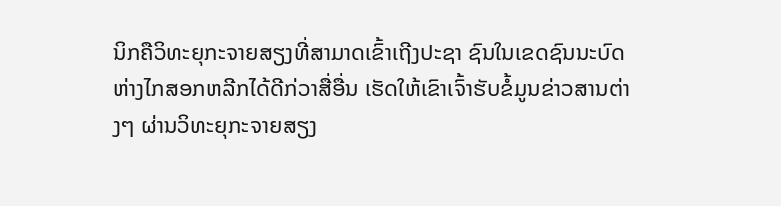ນິກຄືວິທະຍຸກະຈາຍສຽງທີ່ສາມາດເຂົ້າເຖີງປະຊາ ຊົນໃນເຂດຊົນນະບົດຫ່າງໄກສອກຫລີກໄດ້ດີກ່ວາສື່ອື່ນ ເຮັດໃຫ້ເຂົາເຈົ້າຮັບຂໍ້ມູນຂ່າວສານຕ່າງໆ ຜ່ານວິທະຍຸກະຈາຍສຽງ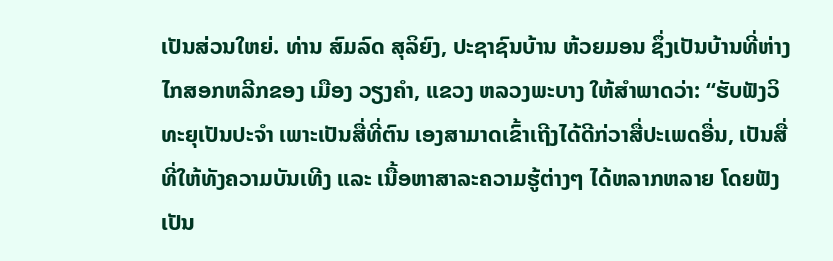ເປັນສ່ວນໃຫຍ່. ທ່ານ ສົມລົດ ສຸລິຍົງ, ປະຊາຊົນບ້ານ ຫ້ວຍມອນ ຊຶ່ງເປັນບ້ານທີ່ຫ່າງໄກສອກຫລີກຂອງ ເມືອງ ວຽງຄໍາ, ແຂວງ ຫລວງພະບາງ ໃຫ້ສຳພາດວ່າ: “ຮັບຟັງວິທະຍຸເປັນປະຈໍາ ເພາະເປັນສື່ທີ່ຕົນ ເອງສາມາດເຂົ້າເຖີງໄດ້ດີກ່ວາສື່ປະເພດອື່ນ, ເປັນສື່ທີ່ໃຫ້ທັງຄວາມບັນເທີງ ແລະ ເນື້ອຫາສາລະຄວາມຮູ້ຕ່າງໆ ໄດ້ຫລາກຫລາຍ ໂດຍຟັງເປັນ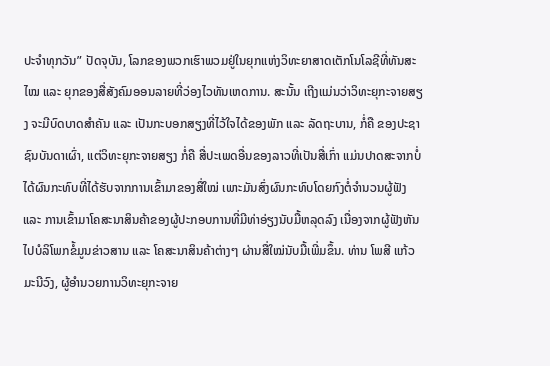ປະຈໍາທຸກວັນ” ປັດຈຸບັນ, ໂລກຂອງພວກເຮົາພວມຢູ່ໃນຍຸກແຫ່ງວິທະຍາສາດເຕັກໂນໂລຊີທີ່ທັນສະໄໝ ແລະ ຍຸກຂອງສື່ສັງຄົມອອນລາຍທີ່ວ່ອງໄວທັນເຫດການ. ສະນັ້ນ ເຖີງແມ່ນວ່າວິທະຍຸກະຈາຍສຽງ ຈະມີບົດບາດສຳຄັນ ແລະ ເປັນກະບອກສຽງທີ່ໄວ້ໃຈໄດ້ຂອງພັກ ແລະ ລັດຖະບານ, ກໍ່ຄື ຂອງປະຊາຊົນບັນດາເຜົ່າ, ແຕ່ວິທະຍຸກະຈາຍສຽງ ກໍ່ຄື ສື່ປະເພດອື່ນຂອງລາວທີ່ເປັນສື່ເກົ່າ ແມ່ນປາດສະຈາກບໍ່ໄດ້ຜົນກະທົບທີ່ໄດ້ຮັບຈາກການເຂົ້າມາຂອງສື່ໃໝ່ ເພາະມັນສົ່ງຜົນກະທົບໂດຍກົງຕໍ່ຈຳນວນຜູ້ຟັງ ແລະ ການເຂົ້າມາໂຄສະນາສິນຄ້າຂອງຜູ້ປະກອບການທີ່ມີທ່າອ່ຽງນັບມື້ຫລຸດລົງ ເນື່ອງຈາກຜູ້ຟັງຫັນໄປບໍລິໂພກຂໍ້ມູນຂ່າວສານ ແລະ ໂຄສະນາສິນຄ້າຕ່າງໆ ຜ່ານສື່ໃໝ່ນັບມື້ເພີ່ມຂຶ້ນ. ທ່ານ ໂພສີ ແກ້ວມະນີວົງ, ຜູ້ອຳນວຍການວິທະຍຸກະຈາຍ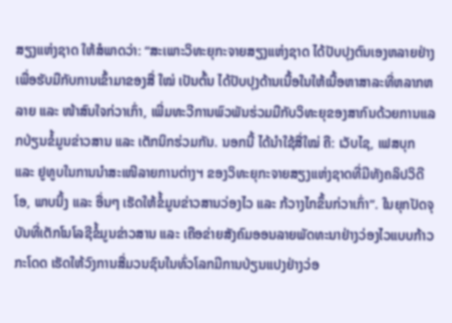ສຽງແຫ່ງຊາດ ໃຫ້ສໍພາດວ່າ: “ສະເພາະວິທະຍຸກະຈາຍສຽງແຫ່ງຊາດ ໄດ້ປັບປຸງຕົນເອງຫລາຍຢ່າງເພື່ອຮັບມືກັບການເຂົ້າມາຂອງສື່ ໃໝ່ ເປັນຕົ້ນ ໄດ້ປັບປຸງດ້ານເນື້ອໃນໃຫ້ເນື້ອຫາສາລະທີ່ຫລາກຫລາຍ ແລະ ໜ້າສົນໃຈກ່ວາເກົ່າ, ເພີ່ມທະວີການພົວພັນຮ່ວມມືກັບວິທະຍຸຂອງສາກົນດ້ວຍການແລກປ່ຽນຂໍ້ມູນຂ່າວສານ ແລະ ເຕັກນິກຮ່ວມກັນ. ນອກນີ້ ໄດ້ນຳໃຊ້ສື່ໃໝ່ ຄື: ເວັບໄຊ, ເຟສບຸກ ແລະ ຢູທູບໃນການນຳສະເໜີລາຍການຕ່າງຯ ຂອງວິທະຍຸກະຈາຍສຽງແຫ່ງຊາດທີ່ມີທັງຄລິປວິດີໂອ, ພາບນິ້ງ ແລະ ອື່ນໆ ເຮັດໃຫ້ຂໍ້ມູນຂ່າວສານວ່ອງໄວ ແລະ ກ້ວາງໄກຂຶ້ນກ່ວາເກົ່າ”. ໃນຍຸກປັດຈຸບັນທີ່ເຕັກໂນໂລຊີຂໍ້ມູນຂ່າວສານ ແລະ ເຄືອຂ່າຍສັງຄົມອອນລາຍພັດທະນາຢ່າງວ່ອງໄວແບບກ້າວກະໂດດ ເຮັດໃຫ້ວົງການສື່ມວນຊົນໃນທົ່ວໂລກມີການປ່ຽນແປງຢ່າງວ່ອ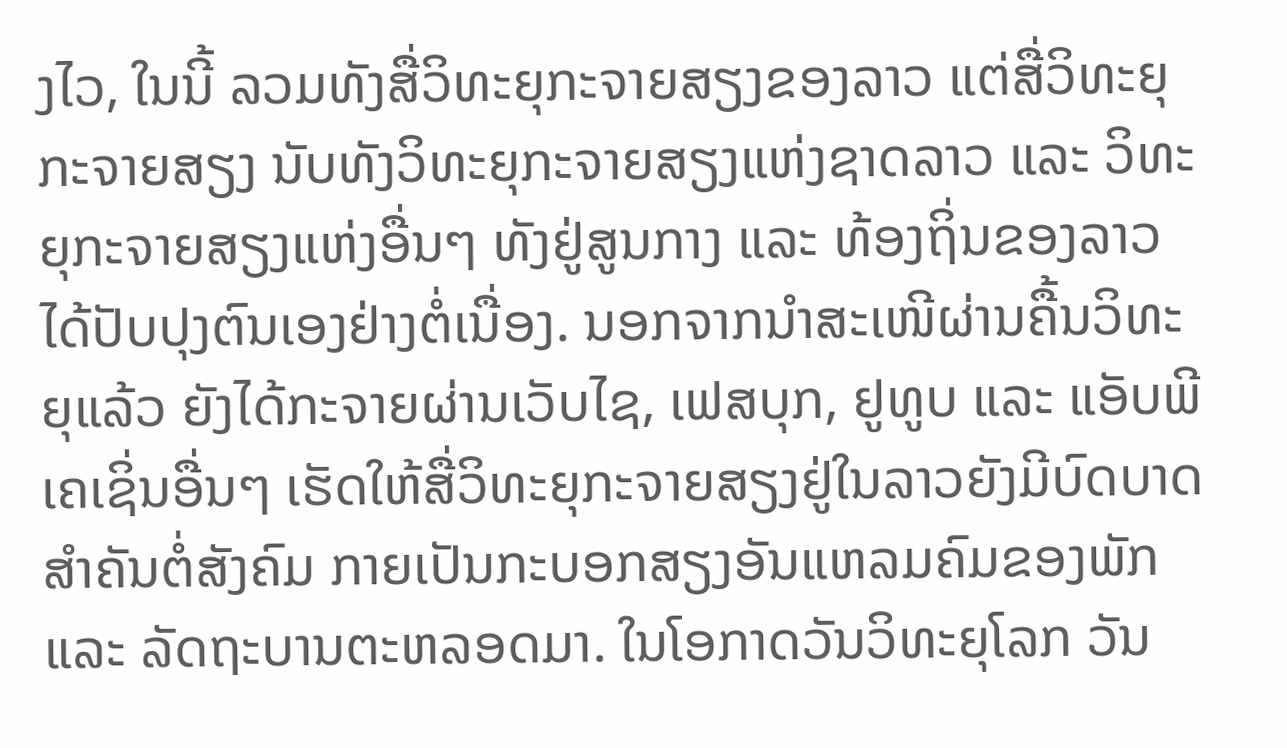ງໄວ, ໃນນີ້ ລວມທັງສື່ວິທະຍຸກະຈາຍສຽງຂອງລາວ ແຕ່ສື່ວິທະຍຸກະຈາຍສຽງ ນັບທັງວິທະຍຸກະຈາຍສຽງແຫ່ງຊາດລາວ ແລະ ວິທະຍຸກະຈາຍສຽງແຫ່ງອື່ນໆ ທັງຢູ່ສູນກາງ ແລະ ທ້ອງຖິ່ນຂອງລາວ ໄດ້ປັບປຸງຕົນເອງຢ່າງຕໍ່ເນື່ອງ. ນອກຈາກນຳສະເໜີຜ່ານຄື້ນວິທະຍຸແລ້ວ ຍັງໄດ້ກະຈາຍຜ່ານເວັບໄຊ, ເຟສບຸກ, ຢູທູບ ແລະ ແອັບພີເຄເຊິ່ນອື່ນໆ ເຮັດໃຫ້ສື່ວິທະຍຸກະຈາຍສຽງຢູ່ໃນລາວຍັງມີບົດບາດສຳຄັນຕໍ່ສັງຄົມ ກາຍເປັນກະບອກສຽງອັນແຫລມຄົມຂອງພັກ ແລະ ລັດຖະບານຕະຫລອດມາ. ໃນໂອກາດວັນວິທະຍຸໂລກ ວັນ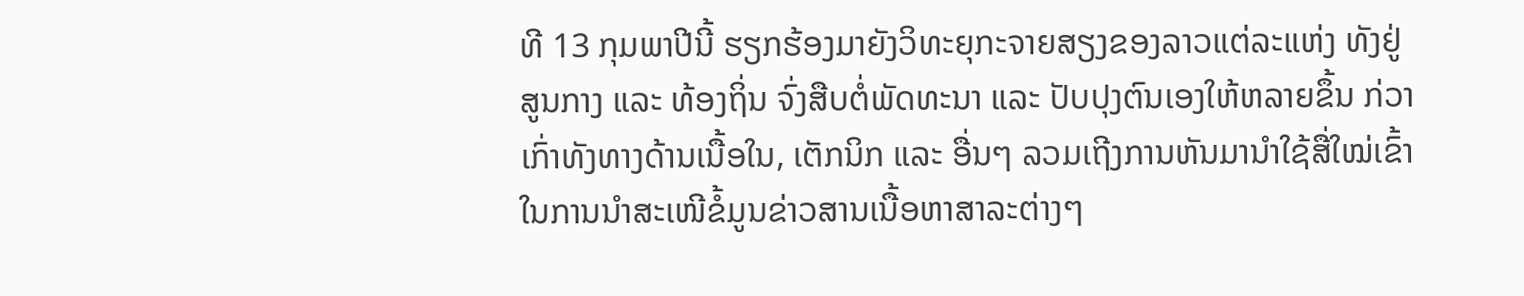ທີ 13 ກຸມພາປີນີ້ ຮຽກຮ້ອງມາຍັງວິທະຍຸກະຈາຍສຽງຂອງລາວແຕ່ລະແຫ່ງ ທັງຢູ່ສູນກາງ ແລະ ທ້ອງຖິ່ນ ຈົ່ງສືບຕໍ່ພັດທະນາ ແລະ ປັບປຸງຕົນເອງໃຫ້ຫລາຍຂຶ້ນ ກ່ວາເກົ່າທັງທາງດ້ານເນື້ອໃນ, ເຕັກນິກ ແລະ ອື່ນໆ ລວມເຖີງການຫັນມານຳໃຊ້ສື່ໃໝ່ເຂົ້າໃນການນຳສະເໜີຂໍ້ມູນຂ່າວສານເນື້ອຫາສາລະຕ່າງໆ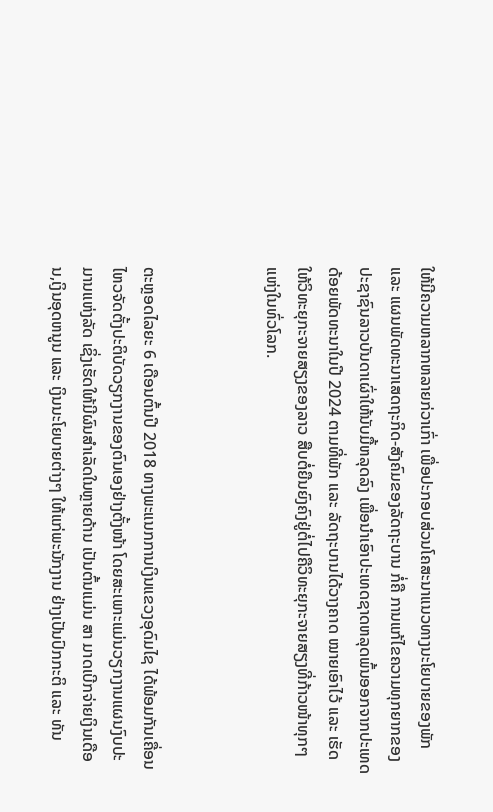ໃຫ້ມີຄວາມຫລາກຫລາຍກ່ວາເກົ່າ ເພື່ອປະກອບສ່ວນໂຄສະນາແນວທາງນະໂຍບາຍຂອງພັກ ແລະ ແຜນພັດທະນາເສດຖະກິດ-ສັງຄົມຂອງລັດຖະບານ ກໍ່ຄື ການແກ້ໄຂຄວາມທຸກຍາກຂອງປະຊາຊົນລາວບັນດາເຜົ່າໃຫ້ນັບມື້ຫລຸດລົງ ເພື່ອນຳເອົາປະເທດຊາດຫລຸດພົ້ນອອກຈາກປະເທດດ້ອຍພັດທະນາໃນປີ 2024 ຕາມທີ່ພັກ ແລະ ລັດຖະບານໄດ້ວາງຄາດ ໝາຍເອົາໄວ້ ແລະ ເຮັດໃຫ້ວິທະຍຸກະຈາຍສຽງຂອງລາວ ສືບຕໍ່ຍືນຍົງຄົງຢູ່ຕໍ່ໄປຄືວິທະຍຸກະຈາຍສຽງທີ່ກ້າວໜ້າທຸກໆແຫ່ງໃນທົ່ວໂລກ.



ຕະຫຼອດໄລຍະ 6 ເດືອນຕົ້ນປີ 2018 ທາງພະແນກການເງິນແຂວງອຸດົມໄຊ ໄດ້ພ້ອມກັນເຄື່ອນໄຫວຈັດຕັ້ງປະຕິບັດວຽກງານຂອງຕົນເອງຢ່າງຕັ້ງໜ້າ ໂດຍສະເພາະແມ່ນວຽກງານແຜນງົບປະມານແຫ່ງລັດ ເຊິ່ງເຮັດໃຫ້ມີຜົນສຳເລັດໃນຫຼາຍດ້ານ ເປັນຕົ້ນແມ່ນ ສາ ມາດເບີກຈ່າຍເງິນເດືອນ,ເງິນອຸດຫນູນ ແລະ ເງິນນະໂຍບາຍຕ່າງໆ ໃຫ້ແກ່ພະນັກງານ ຢ່າງເປັນປົກກະຕິ ແລະ ທັນ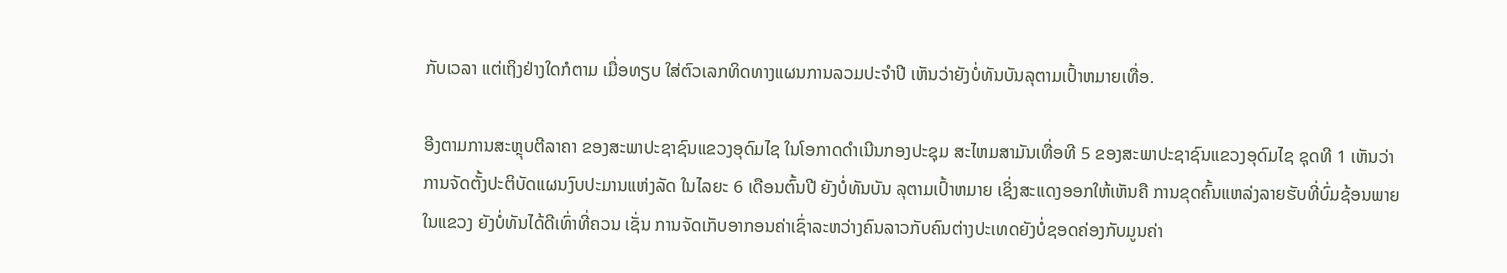ກັບເວລາ ແຕ່ເຖິງຢ່າງໃດກໍຕາມ ເມື່ອທຽບ ໃສ່ຕົວເລກທິດທາງແຜນການລວມປະຈຳປີ ເຫັນວ່າຍັງບໍ່ທັນບັນລຸຕາມເປົ້າຫມາຍເທື່ອ.

ອີງຕາມການສະຫຼຸບຕີລາຄາ ຂອງສະພາປະຊາຊົນແຂວງອຸດົມໄຊ ໃນໂອກາດດໍາເນີນກອງປະຊຸມ ສະໄຫມສາມັນເທື່ອທີ 5 ຂອງສະພາປະຊາຊົນແຂວງອຸດົມໄຊ ຊຸດທີ 1 ເຫັນວ່າ ການຈັດຕັ້ງປະຕິບັດແຜນງົບປະມານແຫ່ງລັດ ໃນໄລຍະ 6 ເດືອນຕົ້ນປີ ຍັງບໍ່ທັນບັນ ລຸຕາມເປົ້າຫມາຍ ເຊິ່ງສະແດງອອກໃຫ້ເຫັນຄື ການຂຸດຄົ້ນແຫລ່ງລາຍຮັບທີ່ບົ່ມຊ້ອນພາຍໃນແຂວງ ຍັງບໍ່ທັນໄດ້ດີເທົ່າທີ່ຄວນ ເຊັ່ນ ການຈັດເກັບອາກອນຄ່າເຊົ່າລະຫວ່າງຄົນລາວກັບຄົນຕ່າງປະເທດຍັງບໍ່ຊອດຄ່ອງກັບມູນຄ່າ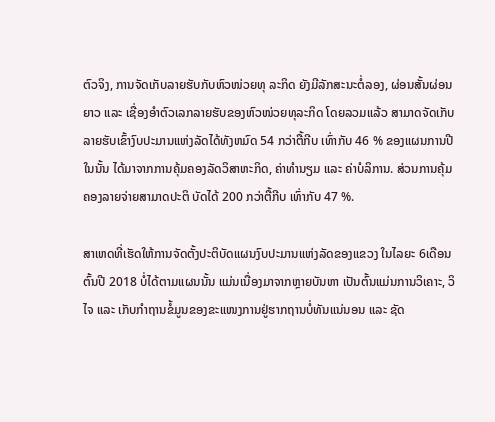ຕົວຈິງ, ການຈັດເກັບລາຍຮັບກັບຫົວໜ່ວຍທຸ ລະກິດ ຍັງມີລັກສະນະຕໍ່ລອງ, ຜ່ອນສັ້ນຜ່ອນຍາວ ແລະ ເຊື່ອງອໍາຕົວເລກລາຍຮັບຂອງຫົວໜ່ວຍທຸລະກິດ ໂດຍລວມແລ້ວ ສາມາດຈັດເກັບລາຍຮັບເຂົ້າງົບປະມານແຫ່ງລັດໄດ້ທັງຫມົດ 54 ກວ່າຕື້ກີບ ເທົ່າກັບ 46 % ຂອງແຜນການປີ ໃນນັ້ນ ໄດ້ມາຈາກການຄຸ້ມຄອງລັດວິສາຫະກິດ, ຄ່າທຳນຽມ ແລະ ຄ່າບໍລິການ. ສ່ວນການຄຸ້ມຄອງລາຍຈ່າຍສາມາດປະຕິ ບັດໄດ້ 200 ກວ່າຕື້ກີບ ເທົ່າກັບ 47 %.

ສາເຫດທີ່ເຮັດໃຫ້ການຈັດຕັ້ງປະຕິບັດແຜນງົບປະມານແຫ່ງລັດຂອງແຂວງ ໃນໄລຍະ 6ເດືອນຕົ້ນປີ 2018 ບໍ່ໄດ້ຕາມແຜນນັ້ນ ແມ່ນເນື່ອງມາຈາກຫຼາຍບັນຫາ ເປັນຕົ້ນແມ່ນການວິເຄາະ, ວິໄຈ ແລະ ເກັບກໍາຖານຂໍ້ມູນຂອງຂະແໜງການຢູ່ຮາກຖານບໍ່ທັນແນ່ນອນ ແລະ ຊັດ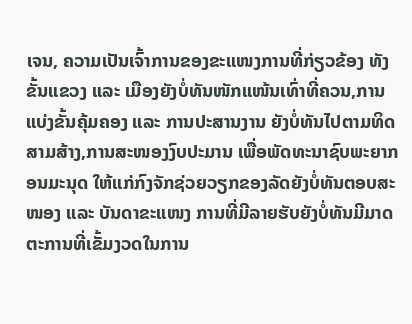ເຈນ, ຄວາມເປັນເຈົ້າການຂອງຂະແໜງການທີ່ກ່ຽວຂ້ອງ ທັງຂັ້ນແຂວງ ແລະ ເມືອງຍັງບໍ່ທັນໜັກແໜ້ນເທົ່າທີ່ຄວນ,ການແບ່ງຂັ້ນຄຸ້ມຄອງ ແລະ ການປະສານງານ ຍັງບໍ່ທັນໄປຕາມທິດສາມສ້າງ,ການສະໜອງງົບປະມານ ເພື່ອພັດທະນາຊົບພະຍາກອນມະນຸດ ໃຫ້ແກ່ກົງຈັກຊ່ວຍວຽກຂອງລັດຍັງບໍ່ທັນຕອບສະໜອງ ແລະ ບັນດາຂະແໜງ ການທີ່ມີລາຍຮັບຍັງບໍ່ທັນມີມາດຕະການທີ່ເຂັ້ມງວດໃນການ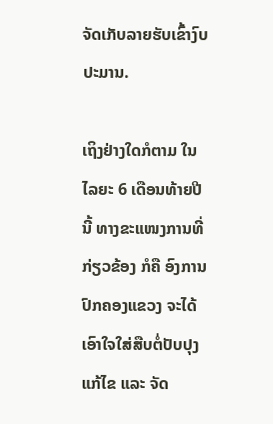ຈັດເກັບລາຍຮັບເຂົ້າງົບປະມານ.

ເຖິງຢ່າງໃດກໍຕາມ ໃນໄລຍະ 6 ເດືອນທ້າຍປີນີ້ ທາງຂະແໜງການທີ່ກ່ຽວຂ້ອງ ກໍຄື ອົງການປົກຄອງແຂວງ ຈະໄດ້ເອົາໃຈໃສ່ສືບຕໍ່ປັບປຸງແກ້ໄຂ ແລະ ຈັດ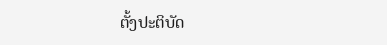ຕັ້ງປະຕິບັດ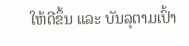ໃຫ້ດີຂຶ້ນ ແລະ ບັນລຸຕາມເປົ້າ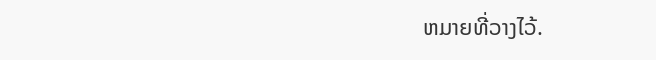ຫມາຍທີ່ວາງໄວ້.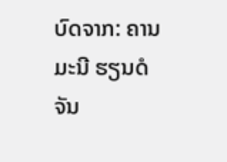ບົດຈາກ: ຄານມະນີ ຮຽນດໍຈັນ